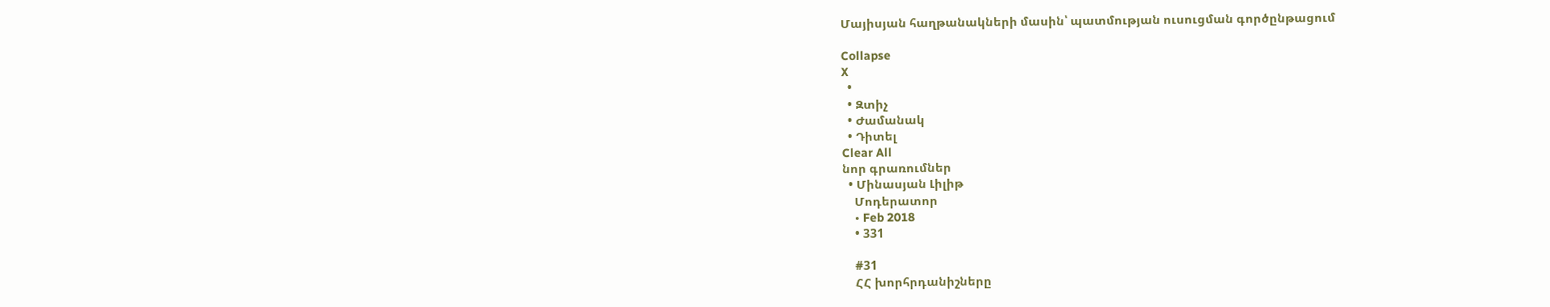Մայիսյան հաղթանակների մասին՝ պատմության ուսուցման գործընթացում

Collapse
X
  •
  • Զտիչ
  • Ժամանակ
  • Դիտել
Clear All
նոր գրառումներ
  • Մինասյան Լիլիթ
    Մոդերատոր
    • Feb 2018
    • 331

    #31
    ՀՀ խորհրդանիշները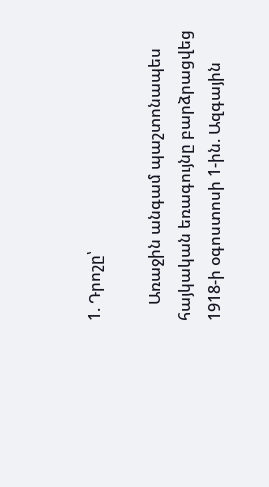1. Դրոշը՝

    Առաջին անգամ պաշտոնապես հայկական եռագույնը բարձրացվեց 1918-ի օգոստոսի 1-ին. Ազգային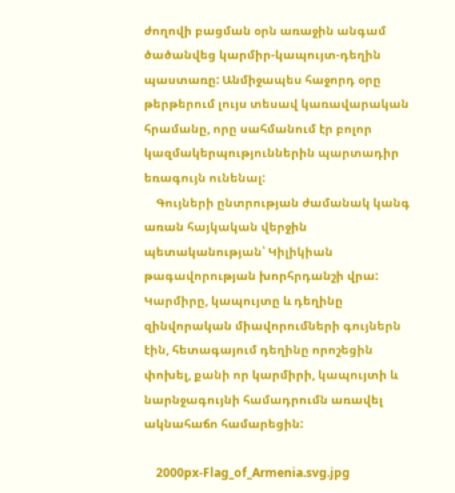ժողովի բացման օրն առաջին անգամ ծածանվեց կարմիր-կապույտ-դեղին պաստառը: Անմիջապես հաջորդ օրը թերթերում լույս տեսավ կառավարական հրամանը, որը սահմանում էր բոլոր կազմակերպություններին պարտադիր եռագույն ունենալ:
    Գույների ընտրության ժամանակ կանգ առան հայկական վերջին պետականության՝ Կիլիկիան թագավորության խորհրդանշի վրա: Կարմիրը, կապույտը և դեղինը զինվորական միավորումների գույներն էին, հետագայում դեղինը որոշեցին փոխել, քանի որ կարմիրի, կապույտի և նարնջագույնի համադրումն առավել ակնահաճո համարեցին:

    2000px-Flag_of_Armenia.svg.jpg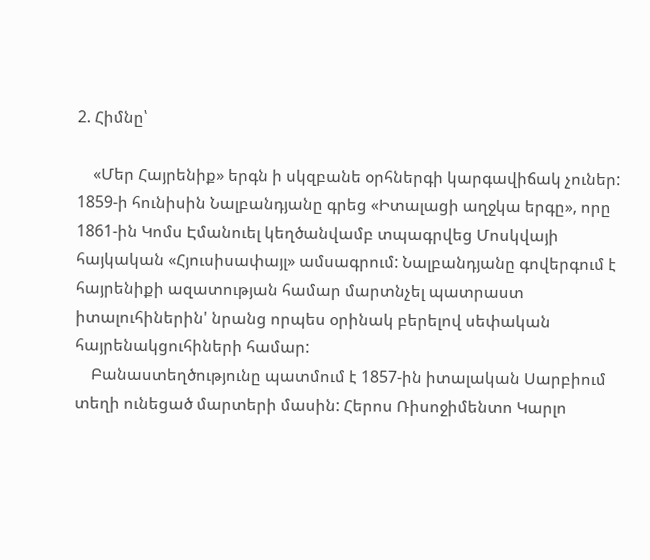2. Հիմնը՝

    «Մեր Հայրենիք» երգն ի սկզբանե օրհներգի կարգավիճակ չուներ: 1859-ի հունիսին Նալբանդյանը գրեց «Իտալացի աղջկա երգը», որը 1861-ին Կոմս Էմանուել կեղծանվամբ տպագրվեց Մոսկվայի հայկական «Հյուսիսափայլ» ամսագրում: Նալբանդյանը գովերգում է հայրենիքի ազատության համար մարտնչել պատրաստ իտալուհիներին' նրանց որպես օրինակ բերելով սեփական հայրենակցուհիների համար:
    Բանաստեղծությունը պատմում է 1857-ին իտալական Սարբիում տեղի ունեցած մարտերի մասին: Հերոս Ռիսոջիմենտո Կարլո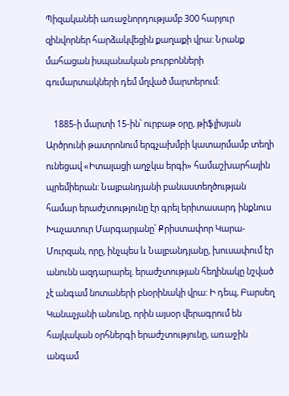Պիզականեի առաջնորդությամբ 300 հարյուր զինվորներ հարձակվեցին քաղաքի վրա: Նրանք մահացան իսպանական բուրբոնների գումարտակների դեմ մղված մարտերում:

    1885-ի մարտի 15-ին՝ ուրբաթ օրը, թիֆլիսյան Արծրունի թատրոնում երգչախմբի կատարմամբ տեղի ունեցավ «Իտալացի աղջկա երգի» համաշխարհային պրեմիերան: Նալբանդյանի բանաստեղծության համար երաժշտությունը էր գրել երիտասարդ ինքնուս Խաչատուր Մարգարյանը՝ Քրիստափոր Կարա-Մուրզան, որը, ինչպես և Նալբանդյանը, խուսափում էր անունն ազդարարել. երաժշտության հեղինակը նշված չէ անգամ նոտաների բնօրինակի վրա: Ի դեպ, Բարսեղ Կանաչյանի անունը, որին այսօր վերագրում են հայկական օրհներգի երաժշտությունը, առաջին անգամ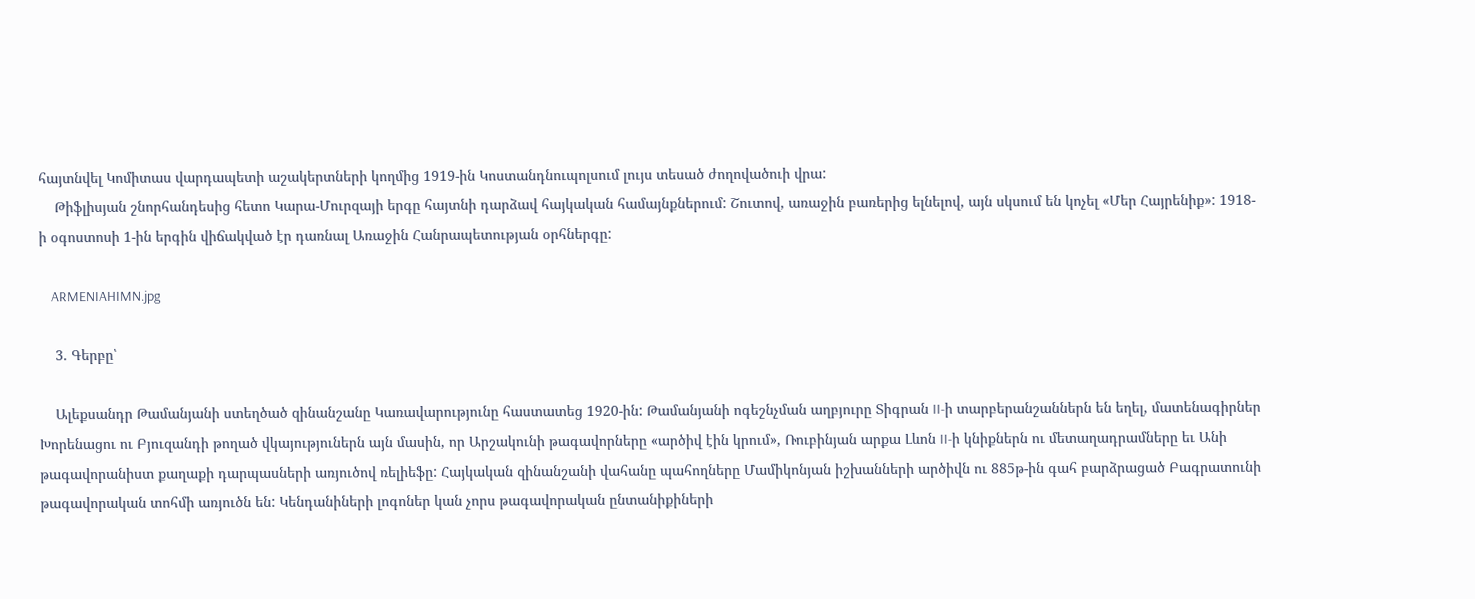հայտնվել Կոմիտաս վարդապետի աշակերտների կողմից 1919-ին Կոստանդնուպոլսում լույս տեսած ժողովածուի վրա:
    Թիֆլիսյան շնորհանդեսից հետո Կարա-Մուրզայի երգը հայտնի դարձավ հայկական համայնքներում: Շուտով, առաջին բառերից ելնելով, այն սկսում են կոչել «Մեր Հայրենիք»: 1918-ի օգոստոսի 1-ին երգին վիճակված էր դառնալ Առաջին Հանրապետության օրհներգը:

    ARMENIAHIMN.jpg

    3. Գերբը՝

    Ալեքսանդր Թամանյանի ստեղծած զինանշանը Կառավարությունը հաստատեց 1920-ին: Թամանյանի ոգեշնչման աղբյուրը Տիգրան II-ի տարբերանշաններն են եղել, մատենագիրներ Խորենացու ու Բյուզանդի թողած վկայություներն այն մասին, որ Արշակունի թագավորները «արծիվ էին կրում», Ռուբինյան արքա Լևոն II-ի կնիքներն ու մետաղադրամները եւ Անի թագավորանիստ քաղաքի դարպասների առյուծով ռելիեֆը: Հայկական զինանշանի վահանը պահողները Մամիկոնյան իշխանների արծիվն ու 885թ-ին գահ բարձրացած Բագրատունի թագավորական տոհմի առյուծն են: Կենդանիների լոգոներ կան չորս թագավորական ընտանիքիների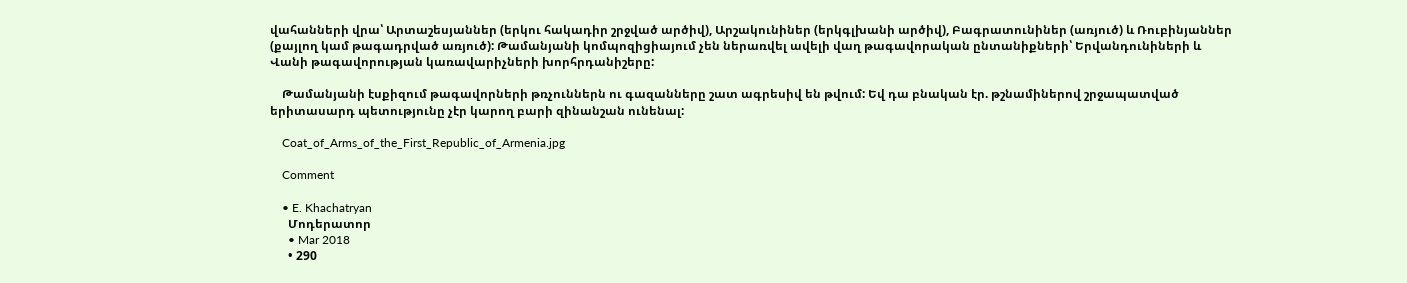վահանների վրա՝ Արտաշեսյաններ (երկու հակադիր շրջված արծիվ), Արշակունիներ (երկգլխանի արծիվ), Բագրատունիներ (առյուծ) և Ռուբինյաններ (քայլող կամ թագադրված առյուծ): Թամանյանի կոմպոզիցիայում չեն ներառվել ավելի վաղ թագավորական ընտանիքների՝ Երվանդունիների և Վանի թագավորության կառավարիչների խորհրդանիշերը:

    Թամանյանի էսքիզում թագավորների թռչուններն ու գազանները շատ ագրեսիվ են թվում: Եվ դա բնական էր. թշնամիներով շրջապատված երիտասարդ պետությունը չէր կարող բարի զինանշան ունենալ:

    Coat_of_Arms_of_the_First_Republic_of_Armenia.jpg

    Comment

    • E. Khachatryan
      Մոդերատոր
      • Mar 2018
      • 290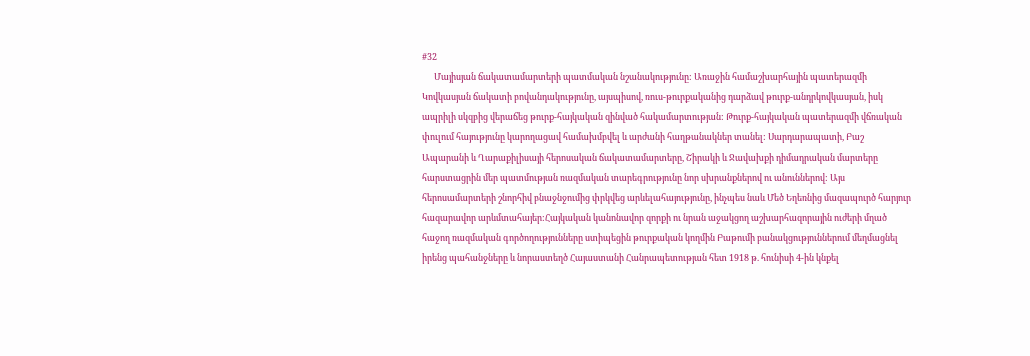#32
      Մայիսյան ճակատամարտերի պատմական նշանակությունը: Առաջին համաշխարհային պատերազմի Կովկասյան ճակատի բովանդակությունը, այսպիսով, ռուս-թուրքականից դարձավ թուրք-անդրկովկասյան, իսկ ապրիլի սկզբից վերաճեց թուրք-հայկական զինված հակամարտության: Թուրք-հայկական պատերազմի վճռական փուլում հայությունը կարողացավ համախմբվել և արժանի հաղթանակներ տանել: Սարդարապատի, Բաշ Ապարանի և Ղարաքիլիսայի հերոսական ճակատամարտերը, Շիրակի և Ջավախքի դիմադրական մարտերը հարստացրին մեր պատմության ռազմական տարեգրությունը նոր սխրանքներով ու անուններով: Այս հերոսամարտերի շնորհիվ բնաջնջումից փրկվեց արևելահայությունը, ինչպես նաև Մեծ Եղեռնից մազապուրծ հարյուր հազարավոր արևմտահայեր:Հայկական կանոնավոր զորքի ու նրան աջակցող աշխարհազորային ուժերի մղած հաջող ռազմական գործողությունները ստիպեցին թուրքական կողմին Բաթումի բանակցություններում մեղմացնել իրենց պահանջները և նորաստեղծ Հայաստանի Հանրապետության հետ 1918 թ. հունիսի 4-ին կնքել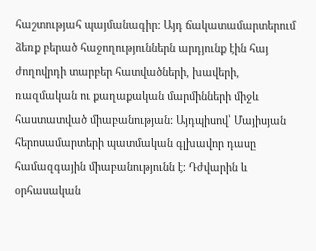հաշտությահ պայմանագիր: Այդ ճակատամարտերում ձեռք բերած հաջողություններն արդյունք էին հայ ժողովրդի տարբեր հատվածների, խավերի, ռազմական ու քաղաքական մարմինների միջև հաստատված միաբանության: Այդպիսով՝ Մայիսյան հերոսամարտերի պատմական գլխավոր դասը համազգային միաբանությունն է: Դժվարին և օրհասական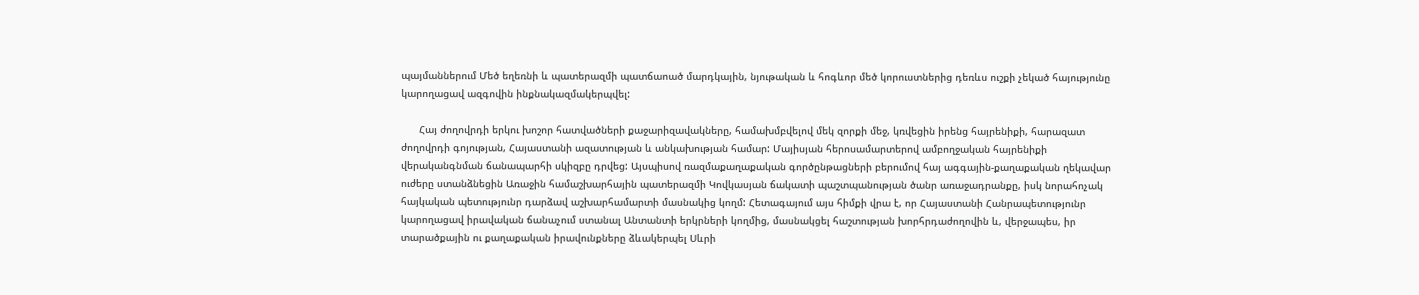պայմաններում Մեծ եղեռնի և պատերազմի պատճաոած մարդկային, նյութական և հոգևոր մեծ կորուստներից դեռևս ուշքի չեկած հայությունը կարողացավ ազգովին ինքնակազմակերպվել:

      Հայ ժողովրդի երկու խոշոր հատվածների քաջարիզավակները, համախմբվելով մեկ զորքի մեջ, կռվեցին իրենց հայրենիքի, հարազատ ժողովրդի գոյության, Հայաստանի ազատության և անկախության համար: Մայիսյան հերոսամարտերով ամբողջական հայրենիքի վերականգնման ճանապարհի սկիզբը դրվեց: Այսպիսով ռազմաքաղաքական գործընթացների բերումով հայ ագգային-քաղաքական ղեկավար ուժերը ստանձնեցին Առաջին համաշխարհային պատերազմի Կովկասյան ճակատի պաշտպանության ծանր առաջադրանքը, իսկ նորահոչակ հայկական պետությունր դարձավ աշխարհամարտի մասնակից կողմ: Հետագայում այս հիմքի վրա է, որ Հայաստանի Հանրապետությունր կարողացավ իրավական ճանաչում ստանալ Անտանտի երկրների կողմից, մասնակցել հաշտության խորհրդաժողովին և, վերջապես, իր տարածքային ու քաղաքական իրավունքները ձևակերպել Սևրի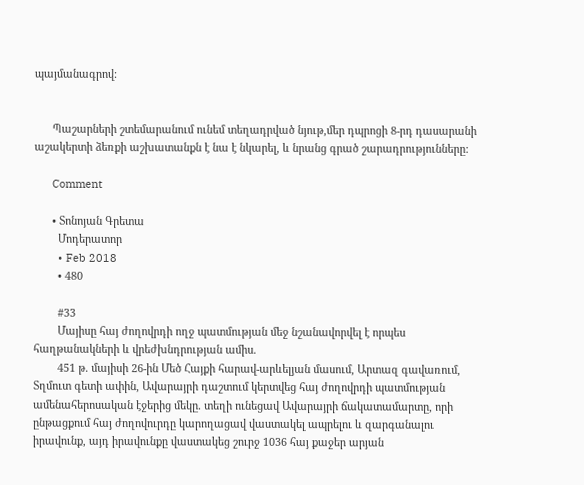պայմանագրով:


      Պաշարների շտեմարանում ունեմ տեղադրված նյութ,մեր դպրոցի 8-րդ դասարանի աշակերտի ձեռքի աշխատանքն է նա է նկարել, և նրանց գրած շարադրությունները:

      Comment

      • Տոնոյան Գրետա
        Մոդերատոր
        • Feb 2018
        • 480

        #33
        Մայիսը հայ ժողովրդի ողջ պատմության մեջ նշանավորվել է որպես հաղթանակների և վրեժխնդրության ամիս.
        451 թ. մայիսի 26-ին Մեծ Հայքի հարավ-արևելյան մասում, Արտազ գավառում, Տղմուտ գետի ափին, Ավարայրի դաշտում կերտվեց հայ ժողովրդի պատմության ամենահերոսական էջերից մեկը. տեղի ունեցավ Ավարայրի ճակատամարտը, որի ընթացքում հայ ժողովուրդը կարողացավ վաստակել ապրելու և զարգանալու իրավունք, այդ իրավունքը վաստակեց շուրջ 1036 հայ քաջեր արյան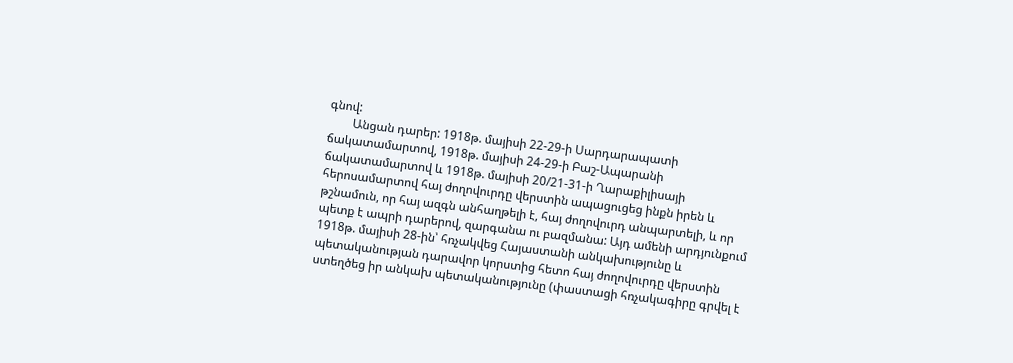գնով:
        Անցան դարեր: 1918թ. մայիսի 22-29-ի Սարդարապատի ճակատամարտով, 1918թ. մայիսի 24-29-ի Բաշ-Ապարանի ճակատամարտով և 1918թ. մայիսի 20/21-31-ի Ղարաքիլիսայի հերոսամարտով հայ ժողովուրդը վերստին ապացուցեց ինքն իրեն և թշնամուն, որ հայ ազգն անհաղթելի է, հայ ժողովուրդ անպարտելի, և որ պետք է ապրի դարերով, զարգանա ու բազմանա: Այդ ամենի արդյունքում 1918թ. մայիսի 28-ին՝ հռչակվեց Հայաստանի անկախությունը և պետականության դարավոր կորստից հետո հայ ժողովուրդը վերստին ստեղծեց իր անկախ պետականությունը (փաստացի հռչակագիրը գրվել է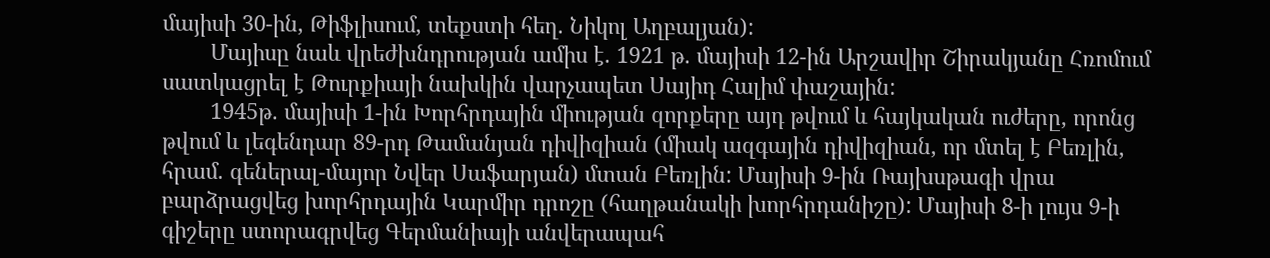մայիսի 30-ին, Թիֆլիսում, տեքստի հեղ. Նիկոլ Աղբալյան):
        Մայիսը նաև վրեժխնդրության ամիս է. 1921 թ. մայիսի 12-ին Արշավիր Շիրակյանը Հռոմում սատկացրել է Թուրքիայի նախկին վարչապետ Սայիդ Հալիմ փաշային:
        1945թ. մայիսի 1-ին Խորհրդային միության զորքերը այդ թվում և հայկական ուժերը, որոնց թվում և լեգենդար 89-րդ Թամանյան դիվիզիան (միակ ազգային դիվիզիան, որ մտել է Բեռլին, հրամ. գեներալ-մայոր Նվեր Սաֆարյան) մտան Բեռլին: Մայիսի 9-ին Ռայխսթագի վրա բարձրացվեց խորհրդային Կարմիր դրոշը (հաղթանակի խորհրդանիշը): Մայիսի 8-ի լույս 9-ի գիշերը ստորագրվեց Գերմանիայի անվերապահ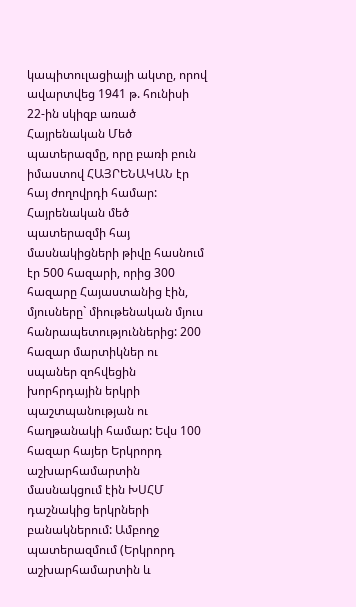կապիտուլացիայի ակտը, որով ավարտվեց 1941 թ. հունիսի 22-ին սկիզբ առած Հայրենական Մեծ պատերազմը, որը բառի բուն իմաստով ՀԱՅՐԵՆԱԿԱՆ էր հայ ժողովրդի համար: Հայրենական մեծ պատերազմի հայ մասնակիցների թիվը հասնում էր 500 հազարի, որից 300 հազարը Հայաստանից էին, մյուսները` միութենական մյուս հանրապետություններից: 200 հազար մարտիկներ ու սպաներ զոհվեցին խորհրդային երկրի պաշտպանության ու հաղթանակի համար: Եվս 100 հազար հայեր Երկրորդ աշխարհամարտին մասնակցում էին ԽՍՀՄ դաշնակից երկրների բանակներում: Ամբողջ պատերազմում (Երկրորդ աշխարհամարտին և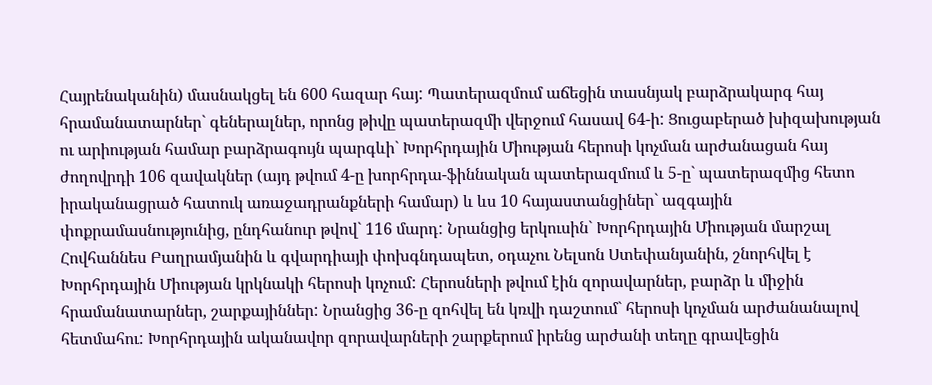Հայրենականին) մասնակցել են 600 հազար հայ: Պատերազմում աճեցին տասնյակ բարձրակարգ հայ հրամանատարներ` գեներալներ, որոնց թիվը պատերազմի վերջում հասավ 64-ի: Ցուցաբերած խիզախության ու արիության համար բարձրագույն պարգևի` Խորհրդային Միության հերոսի կոչման արժանացան հայ ժողովրդի 106 զավակներ (այդ թվում 4-ը խորհրդա-ֆիննական պատերազմում և 5-ը` պատերազմից հետո իրականացրած հատուկ առաջադրանքների համար) և ևս 10 հայաստանցիներ` ազգային փոքրամասնությունից, ընդհանուր թվով` 116 մարդ: Նրանցից երկուսին` Խորհրդային Միության մարշալ Հովհաննես Բաղրամյանին և գվարդիայի փոխգնդապետ, օդաչու Նելսոն Ստեփանյանին, շնորհվել է Խորհրդային Միության կրկնակի հերոսի կոչում: Հերոսների թվում էին զորավարներ, բարձր և միջին հրամանատարներ, շարքայիններ: Նրանցից 36-ը զոհվել են կռվի դաշտում` հերոսի կոչման արժանանալով հետմահու: Խորհրդային ականավոր զորավարների շարքերում իրենց արժանի տեղը գրավեցին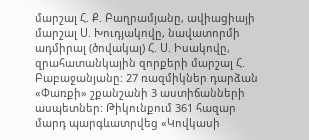մարշալ Հ. Ք. Բաղրամյանը, ավիացիայի մարշալ Ս. Խուդյակովը, նավատորմի ադմիրալ (ծովակալ) Հ. Ս. Իսակովը, զրահատանկային զորքերի մարշալ Հ. Բաբաջանյանը: 27 ռազմիկներ դարձան «Փառքի» շքանշանի 3 աստիճանների ասպետներ: Թիկունքում 361 հազար մարդ պարգևատրվեց «Կովկասի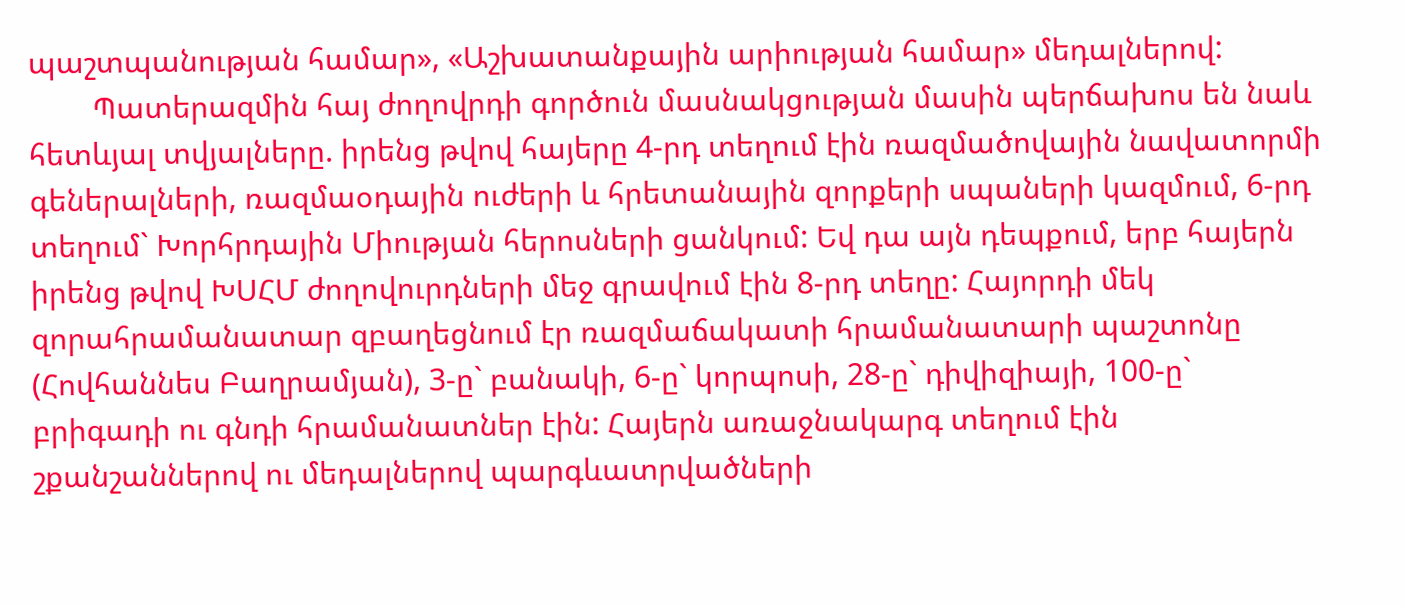պաշտպանության համար», «Աշխատանքային արիության համար» մեդալներով:
        Պատերազմին հայ ժողովրդի գործուն մասնակցության մասին պերճախոս են նաև հետևյալ տվյալները. իրենց թվով հայերը 4-րդ տեղում էին ռազմածովային նավատորմի գեներալների, ռազմաօդային ուժերի և հրետանային զորքերի սպաների կազմում, 6-րդ տեղում` Խորհրդային Միության հերոսների ցանկում: Եվ դա այն դեպքում, երբ հայերն իրենց թվով ԽՍՀՄ ժողովուրդների մեջ գրավում էին 8-րդ տեղը: Հայորդի մեկ զորահրամանատար զբաղեցնում էր ռազմաճակատի հրամանատարի պաշտոնը (Հովհաննես Բաղրամյան), 3-ը` բանակի, 6-ը` կորպոսի, 28-ը` դիվիզիայի, 100-ը` բրիգադի ու գնդի հրամանատներ էին: Հայերն առաջնակարգ տեղում էին շքանշաններով ու մեդալներով պարգևատրվածների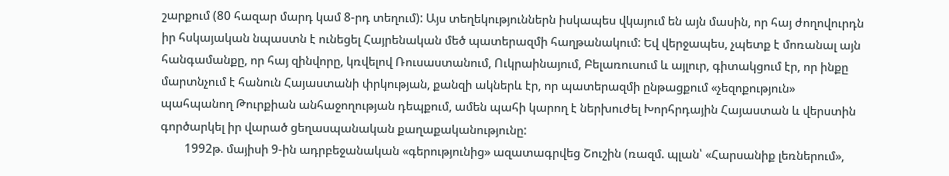շարքում (80 հազար մարդ կամ 8-րդ տեղում): Այս տեղեկություններն իսկապես վկայում են այն մասին, որ հայ ժողովուրդն իր հսկայական նպաստն է ունեցել Հայրենական մեծ պատերազմի հաղթանակում: Եվ վերջապես, չպետք է մոռանալ այն հանգամանքը, որ հայ զինվորը, կռվելով Ռուսաստանում, Ուկրաինայում, Բելառուսում և այլուր, գիտակցում էր, որ ինքը մարտնչում է հանուն Հայաստանի փրկության, քանզի ակներև էր, որ պատերազմի ընթացքում «չեզոքություն» պահպանող Թուրքիան անհաջողության դեպքում, ամեն պահի կարող է ներխուժել Խորհրդային Հայաստան և վերստին գործարկել իր վարած ցեղասպանական քաղաքականությունը:
        1992թ. մայիսի 9-ին ադրբեջանական «գերությունից» ազատագրվեց Շուշին (ռազմ. պլան՝ «Հարսանիք լեռներում»,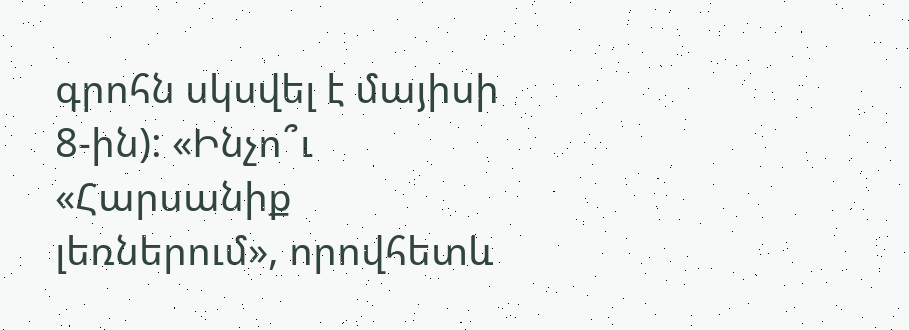գրոհն սկսվել է մայիսի 8-ին): «Ինչո՞ւ «Հարսանիք լեռներում», որովհետև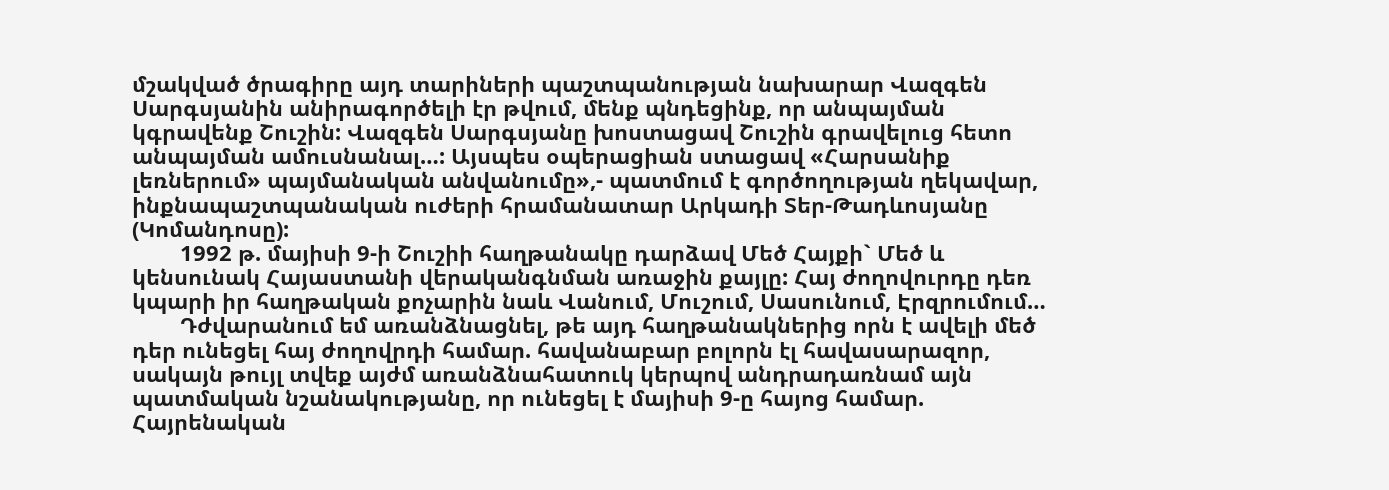մշակված ծրագիրը այդ տարիների պաշտպանության նախարար Վազգեն Սարգսյանին անիրագործելի էր թվում, մենք պնդեցինք, որ անպայման կգրավենք Շուշին: Վազգեն Սարգսյանը խոստացավ Շուշին գրավելուց հետո անպայման ամուսնանալ…: Այսպես օպերացիան ստացավ «Հարսանիք լեռներում» պայմանական անվանումը»,- պատմում է գործողության ղեկավար, ինքնապաշտպանական ուժերի հրամանատար Արկադի Տեր-Թադևոսյանը (Կոմանդոսը):
        1992 թ. մայիսի 9-ի Շուշիի հաղթանակը դարձավ Մեծ Հայքի` Մեծ և կենսունակ Հայաստանի վերականգնման առաջին քայլը: Հայ ժողովուրդը դեռ կպարի իր հաղթական քոչարին նաև Վանում, Մուշում, Սասունում, Էրզրումում…
        Դժվարանում եմ առանձնացնել, թե այդ հաղթանակներից որն է ավելի մեծ դեր ունեցել հայ ժողովրդի համար. հավանաբար բոլորն էլ հավասարազոր, սակայն թույլ տվեք այժմ առանձնահատուկ կերպով անդրադառնամ այն պատմական նշանակությանը, որ ունեցել է մայիսի 9-ը հայոց համար. Հայրենական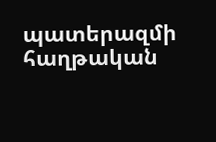պատերազմի հաղթական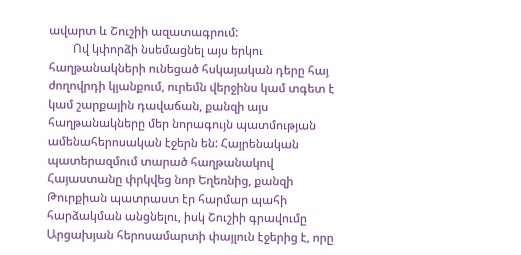ավարտ և Շուշիի ազատագրում:
        Ով կփորձի նսեմացնել այս երկու հաղթանակների ունեցած հսկայական դերը հայ ժողովրդի կյանքում, ուրեմն վերջինս կամ տգետ է կամ շարքային դավաճան, քանզի այս հաղթանակները մեր նորագույն պատմության ամենահերոսական էջերն են: Հայրենական պատերազմում տարած հաղթանակով Հայաստանը փրկվեց նոր Եղեռնից, քանզի Թուրքիան պատրաստ էր հարմար պահի հարձակման անցնելու, իսկ Շուշիի գրավումը Արցախյան հերոսամարտի փայլուն էջերից է, որը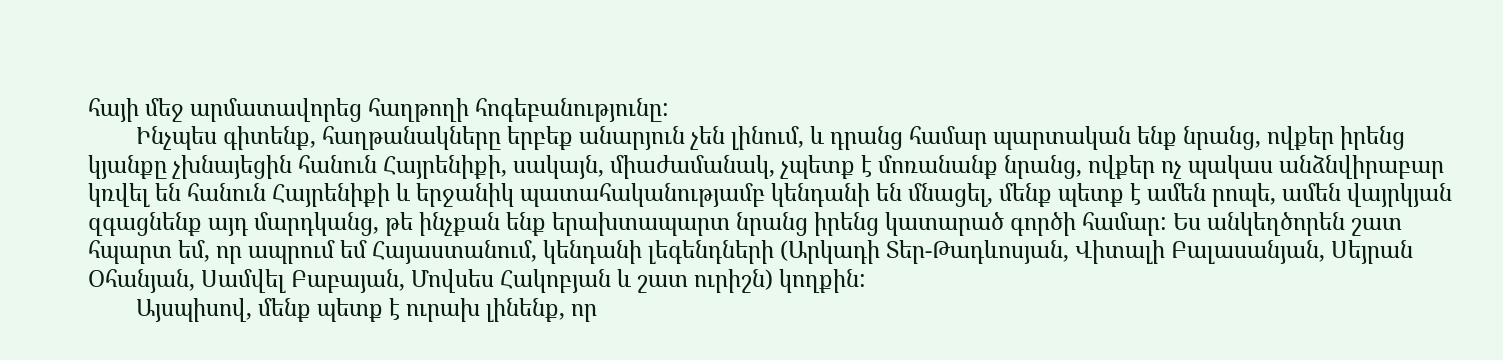հայի մեջ արմատավորեց հաղթողի հոգեբանությունը:
        Ինչպես գիտենք, հաղթանակները երբեք անարյուն չեն լինում, և դրանց համար պարտական ենք նրանց, ովքեր իրենց կյանքը չխնայեցին հանուն Հայրենիքի, սակայն, միաժամանակ, չպետք է մոռանանք նրանց, ովքեր ոչ պակաս անձնվիրաբար կռվել են հանուն Հայրենիքի և երջանիկ պատահականությամբ կենդանի են մնացել, մենք պետք է ամեն րոպե, ամեն վայրկյան զգացնենք այդ մարդկանց, թե ինչքան ենք երախտապարտ նրանց իրենց կատարած գործի համար: Ես անկեղծորեն շատ հպարտ եմ, որ ապրում եմ Հայաստանում, կենդանի լեգենդների (Արկադի Տեր-Թադևոսյան, Վիտալի Բալասանյան, Սեյրան Օհանյան, Սամվել Բաբայան, Մովսես Հակոբյան և շատ ուրիշն) կողքին:
        Այսպիսով, մենք պետք է ուրախ լինենք, որ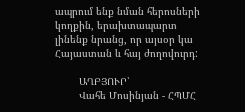ապրում ենք նման հերոսների կողքին, երախտապարտ լինենք նրանց, որ այսօր կա Հայաստան և հայ ժողովուրդ:

        ԱՂԲՅՈՒՐ՝
        Վահե Մոսինյան - ՀՊՄՀ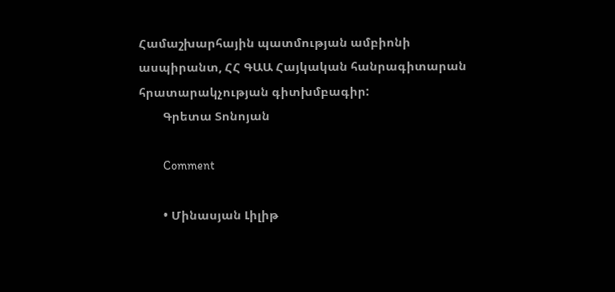Համաշխարհային պատմության ամբիոնի ասպիրանտ, ՀՀ ԳԱԱ Հայկական հանրագիտարան հրատարակչության գիտխմբագիր:
        Գրետա Տոնոյան

        Comment

        • Մինասյան Լիլիթ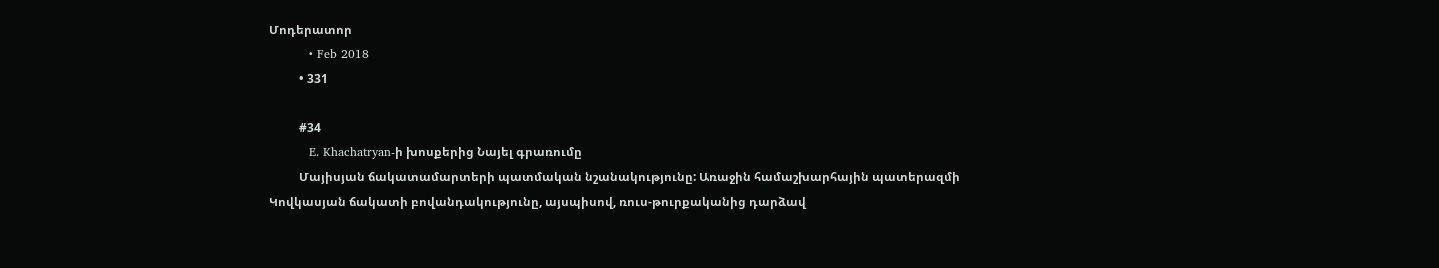Մոդերատոր
          • Feb 2018
          • 331

          #34
          E. Khachatryan-ի խոսքերից Նայել գրառումը
          Մայիսյան ճակատամարտերի պատմական նշանակությունը: Առաջին համաշխարհային պատերազմի Կովկասյան ճակատի բովանդակությունը, այսպիսով, ռուս-թուրքականից դարձավ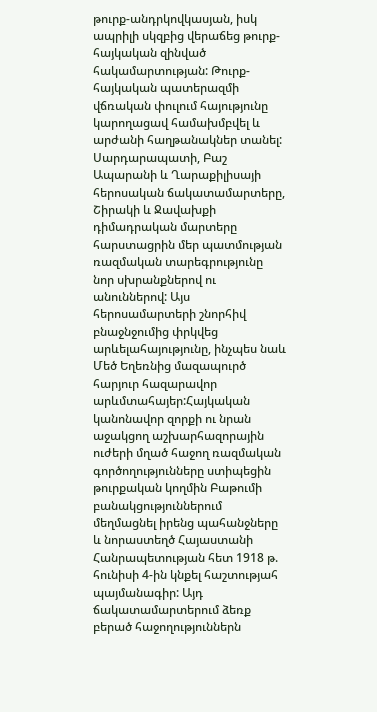թուրք-անդրկովկասյան, իսկ ապրիլի սկզբից վերաճեց թուրք-հայկական զինված հակամարտության: Թուրք-հայկական պատերազմի վճռական փուլում հայությունը կարողացավ համախմբվել և արժանի հաղթանակներ տանել: Սարդարապատի, Բաշ Ապարանի և Ղարաքիլիսայի հերոսական ճակատամարտերը, Շիրակի և Ջավախքի դիմադրական մարտերը հարստացրին մեր պատմության ռազմական տարեգրությունը նոր սխրանքներով ու անուններով: Այս հերոսամարտերի շնորհիվ բնաջնջումից փրկվեց արևելահայությունը, ինչպես նաև Մեծ Եղեռնից մազապուրծ հարյուր հազարավոր արևմտահայեր:Հայկական կանոնավոր զորքի ու նրան աջակցող աշխարհազորային ուժերի մղած հաջող ռազմական գործողությունները ստիպեցին թուրքական կողմին Բաթումի բանակցություններում մեղմացնել իրենց պահանջները և նորաստեղծ Հայաստանի Հանրապետության հետ 1918 թ. հունիսի 4-ին կնքել հաշտությահ պայմանագիր: Այդ ճակատամարտերում ձեռք բերած հաջողություններն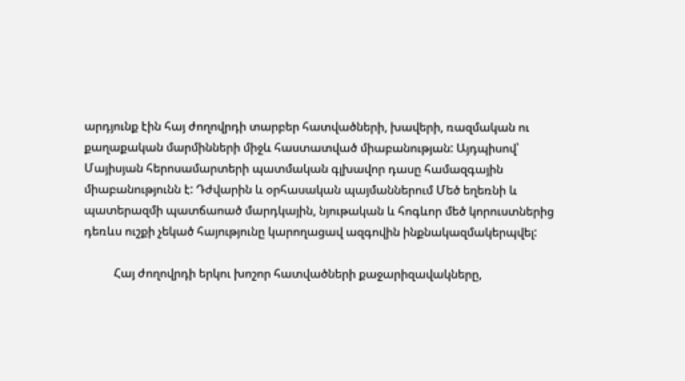արդյունք էին հայ ժողովրդի տարբեր հատվածների, խավերի, ռազմական ու քաղաքական մարմինների միջև հաստատված միաբանության: Այդպիսով՝ Մայիսյան հերոսամարտերի պատմական գլխավոր դասը համազգային միաբանությունն է: Դժվարին և օրհասական պայմաններում Մեծ եղեռնի և պատերազմի պատճաոած մարդկային, նյութական և հոգևոր մեծ կորուստներից դեռևս ուշքի չեկած հայությունը կարողացավ ազգովին ինքնակազմակերպվել:

          Հայ ժողովրդի երկու խոշոր հատվածների քաջարիզավակները,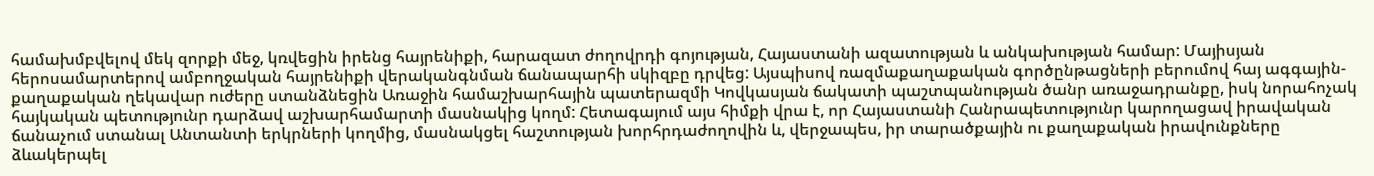համախմբվելով մեկ զորքի մեջ, կռվեցին իրենց հայրենիքի, հարազատ ժողովրդի գոյության, Հայաստանի ազատության և անկախության համար: Մայիսյան հերոսամարտերով ամբողջական հայրենիքի վերականգնման ճանապարհի սկիզբը դրվեց: Այսպիսով ռազմաքաղաքական գործընթացների բերումով հայ ագգային-քաղաքական ղեկավար ուժերը ստանձնեցին Առաջին համաշխարհային պատերազմի Կովկասյան ճակատի պաշտպանության ծանր առաջադրանքը, իսկ նորահոչակ հայկական պետությունր դարձավ աշխարհամարտի մասնակից կողմ: Հետագայում այս հիմքի վրա է, որ Հայաստանի Հանրապետությունր կարողացավ իրավական ճանաչում ստանալ Անտանտի երկրների կողմից, մասնակցել հաշտության խորհրդաժողովին և, վերջապես, իր տարածքային ու քաղաքական իրավունքները ձևակերպել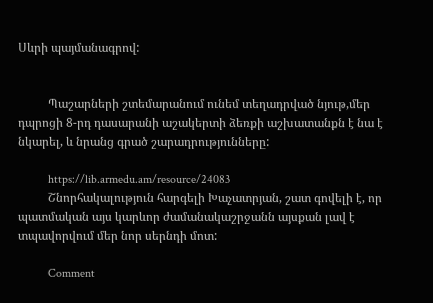Սևրի պայմանագրով:


          Պաշարների շտեմարանում ունեմ տեղադրված նյութ,մեր դպրոցի 8-րդ դասարանի աշակերտի ձեռքի աշխատանքն է նա է նկարել, և նրանց գրած շարադրությունները:

          https://lib.armedu.am/resource/24083
          Շնորհակալություն հարգելի Խաչատրյան, շատ գովելի է, որ պատմական այս կարևոր ժամանակաշրջանն այսքան լավ է տպավորվում մեր նոր սերնդի մոտ:

          Comment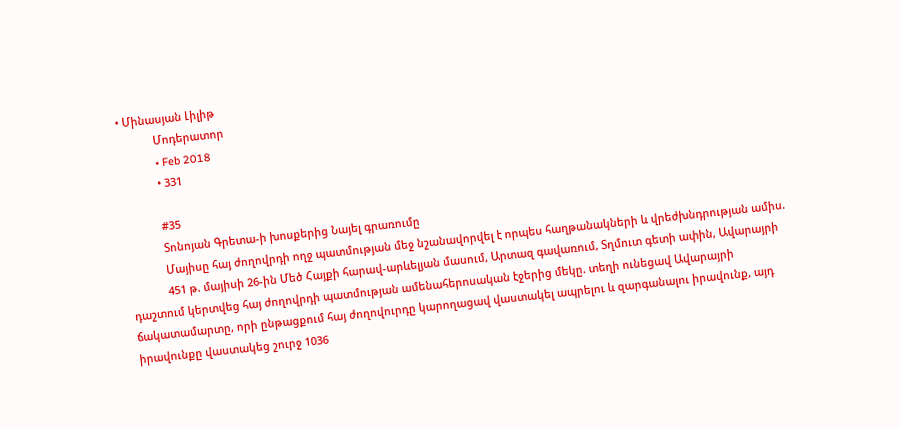• Մինասյան Լիլիթ
            Մոդերատոր
            • Feb 2018
            • 331

            #35
            Տոնոյան Գրետա-ի խոսքերից Նայել գրառումը
            Մայիսը հայ ժողովրդի ողջ պատմության մեջ նշանավորվել է որպես հաղթանակների և վրեժխնդրության ամիս.
            451 թ. մայիսի 26-ին Մեծ Հայքի հարավ-արևելյան մասում, Արտազ գավառում, Տղմուտ գետի ափին, Ավարայրի դաշտում կերտվեց հայ ժողովրդի պատմության ամենահերոսական էջերից մեկը. տեղի ունեցավ Ավարայրի ճակատամարտը, որի ընթացքում հայ ժողովուրդը կարողացավ վաստակել ապրելու և զարգանալու իրավունք, այդ իրավունքը վաստակեց շուրջ 1036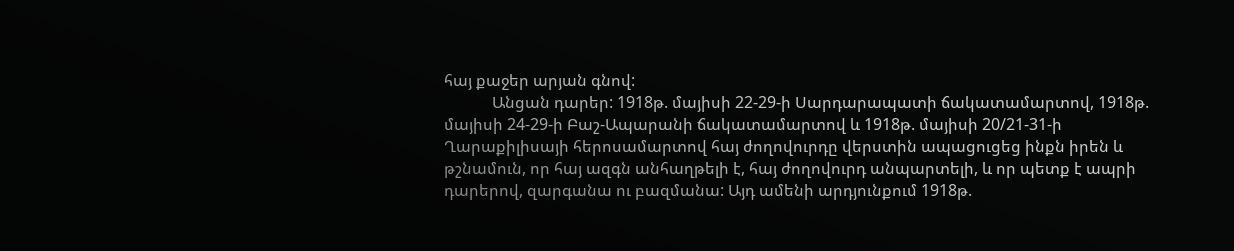հայ քաջեր արյան գնով:
            Անցան դարեր: 1918թ. մայիսի 22-29-ի Սարդարապատի ճակատամարտով, 1918թ. մայիսի 24-29-ի Բաշ-Ապարանի ճակատամարտով և 1918թ. մայիսի 20/21-31-ի Ղարաքիլիսայի հերոսամարտով հայ ժողովուրդը վերստին ապացուցեց ինքն իրեն և թշնամուն, որ հայ ազգն անհաղթելի է, հայ ժողովուրդ անպարտելի, և որ պետք է ապրի դարերով, զարգանա ու բազմանա: Այդ ամենի արդյունքում 1918թ.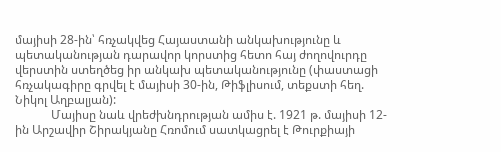մայիսի 28-ին՝ հռչակվեց Հայաստանի անկախությունը և պետականության դարավոր կորստից հետո հայ ժողովուրդը վերստին ստեղծեց իր անկախ պետականությունը (փաստացի հռչակագիրը գրվել է մայիսի 30-ին, Թիֆլիսում, տեքստի հեղ. Նիկոլ Աղբալյան):
            Մայիսը նաև վրեժխնդրության ամիս է. 1921 թ. մայիսի 12-ին Արշավիր Շիրակյանը Հռոմում սատկացրել է Թուրքիայի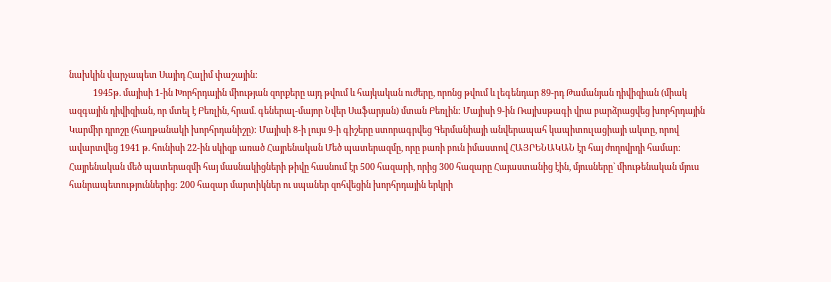նախկին վարչապետ Սայիդ Հալիմ փաշային:
            1945թ. մայիսի 1-ին Խորհրդային միության զորքերը այդ թվում և հայկական ուժերը, որոնց թվում և լեգենդար 89-րդ Թամանյան դիվիզիան (միակ ազգային դիվիզիան, որ մտել է Բեռլին, հրամ. գեներալ-մայոր Նվեր Սաֆարյան) մտան Բեռլին: Մայիսի 9-ին Ռայխսթագի վրա բարձրացվեց խորհրդային Կարմիր դրոշը (հաղթանակի խորհրդանիշը): Մայիսի 8-ի լույս 9-ի գիշերը ստորագրվեց Գերմանիայի անվերապահ կապիտուլացիայի ակտը, որով ավարտվեց 1941 թ. հունիսի 22-ին սկիզբ առած Հայրենական Մեծ պատերազմը, որը բառի բուն իմաստով ՀԱՅՐԵՆԱԿԱՆ էր հայ ժողովրդի համար: Հայրենական մեծ պատերազմի հայ մասնակիցների թիվը հասնում էր 500 հազարի, որից 300 հազարը Հայաստանից էին, մյուսները` միութենական մյուս հանրապետություններից: 200 հազար մարտիկներ ու սպաներ զոհվեցին խորհրդային երկրի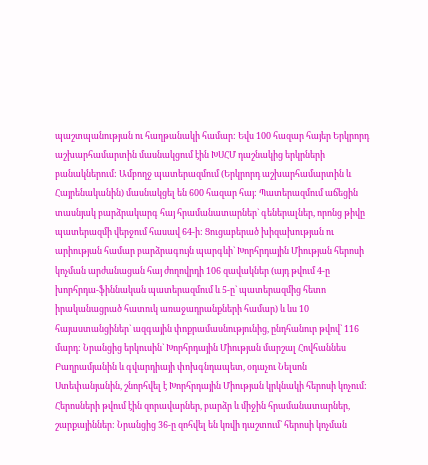պաշտպանության ու հաղթանակի համար: Եվս 100 հազար հայեր Երկրորդ աշխարհամարտին մասնակցում էին ԽՍՀՄ դաշնակից երկրների բանակներում: Ամբողջ պատերազմում (Երկրորդ աշխարհամարտին և Հայրենականին) մասնակցել են 600 հազար հայ: Պատերազմում աճեցին տասնյակ բարձրակարգ հայ հրամանատարներ` գեներալներ, որոնց թիվը պատերազմի վերջում հասավ 64-ի: Ցուցաբերած խիզախության ու արիության համար բարձրագույն պարգևի` Խորհրդային Միության հերոսի կոչման արժանացան հայ ժողովրդի 106 զավակներ (այդ թվում 4-ը խորհրդա-ֆիննական պատերազմում և 5-ը` պատերազմից հետո իրականացրած հատուկ առաջադրանքների համար) և ևս 10 հայաստանցիներ` ազգային փոքրամասնությունից, ընդհանուր թվով` 116 մարդ: Նրանցից երկուսին` Խորհրդային Միության մարշալ Հովհաննես Բաղրամյանին և գվարդիայի փոխգնդապետ, օդաչու Նելսոն Ստեփանյանին, շնորհվել է Խորհրդային Միության կրկնակի հերոսի կոչում: Հերոսների թվում էին զորավարներ, բարձր և միջին հրամանատարներ, շարքայիններ: Նրանցից 36-ը զոհվել են կռվի դաշտում` հերոսի կոչման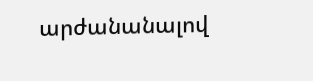արժանանալով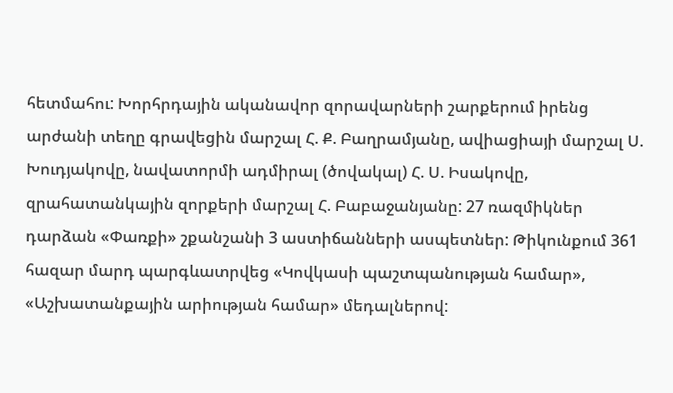հետմահու: Խորհրդային ականավոր զորավարների շարքերում իրենց արժանի տեղը գրավեցին մարշալ Հ. Ք. Բաղրամյանը, ավիացիայի մարշալ Ս. Խուդյակովը, նավատորմի ադմիրալ (ծովակալ) Հ. Ս. Իսակովը, զրահատանկային զորքերի մարշալ Հ. Բաբաջանյանը: 27 ռազմիկներ դարձան «Փառքի» շքանշանի 3 աստիճանների ասպետներ: Թիկունքում 361 հազար մարդ պարգևատրվեց «Կովկասի պաշտպանության համար», «Աշխատանքային արիության համար» մեդալներով: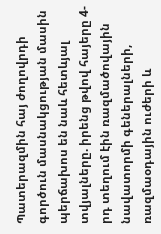Պատերազմին հայ ժողովրդի գործուն մասնակցության մասին պերճախոս են նաև հետևյալ տվյալները. իրենց թվով հայերը 4-րդ տեղում էին ռազմածովային նավատորմի գեներալների, ռազմաօդային ուժերի և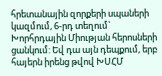հրետանային զորքերի սպաների կազմում, 6-րդ տեղում` Խորհրդային Միության հերոսների ցանկում: Եվ դա այն դեպքում, երբ հայերն իրենց թվով ԽՍՀՄ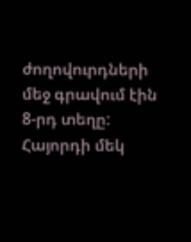ժողովուրդների մեջ գրավում էին 8-րդ տեղը: Հայորդի մեկ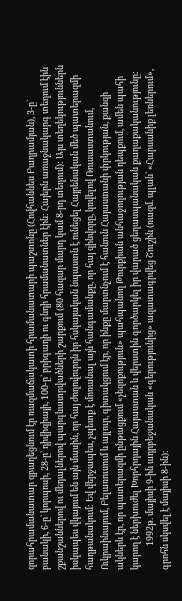զորահրամանատար զբաղեցնում էր ռազմաճակատի հրամանատարի պաշտոնը (Հովհաննես Բաղրամյան), 3-ը` բանակի, 6-ը` կորպոսի, 28-ը` դիվիզիայի, 100-ը` բրիգադի ու գնդի հրամանատներ էին: Հայերն առաջնակարգ տեղում էին շքանշաններով ու մեդալներով պարգևատրվածների շարքում (80 հազար մարդ կամ 8-րդ տեղում): Այս տեղեկություններն իսկապես վկայում են այն մասին, որ հայ ժողովուրդն իր հսկայական նպաստն է ունեցել Հայրենական մեծ պատերազմի հաղթանակում: Եվ վերջապես, չպետք է մոռանալ այն հանգամանքը, որ հայ զինվորը, կռվելով Ռուսաստանում, Ուկրաինայում, Բելառուսում և այլուր, գիտակցում էր, որ ինքը մարտնչում է հանուն Հայաստանի փրկության, քանզի ակներև էր, որ պատերազմի ընթացքում «չեզոքություն» պահպանող Թուրքիան անհաջողության դեպքում, ամեն պահի կարող է ներխուժել Խորհրդային Հայաստան և վերստին գործարկել իր վարած ցեղասպանական քաղաքականությունը:
            1992թ. մայիսի 9-ին ադրբեջանական «գերությունից» ազատագրվեց Շուշին (ռազմ. պլան՝ «Հարսանիք լեռներում», գրոհն սկսվել է մայիսի 8-ին):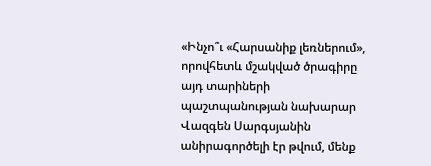«Ինչո՞ւ «Հարսանիք լեռներում», որովհետև մշակված ծրագիրը այդ տարիների պաշտպանության նախարար Վազգեն Սարգսյանին անիրագործելի էր թվում, մենք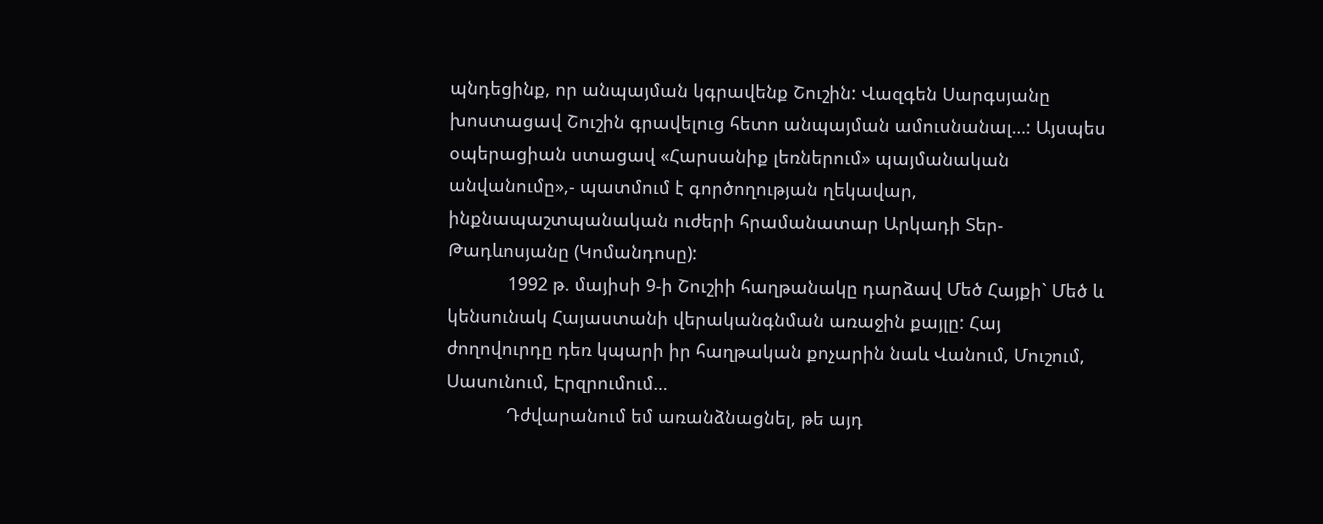պնդեցինք, որ անպայման կգրավենք Շուշին: Վազգեն Սարգսյանը խոստացավ Շուշին գրավելուց հետո անպայման ամուսնանալ…: Այսպես օպերացիան ստացավ «Հարսանիք լեռներում» պայմանական անվանումը»,- պատմում է գործողության ղեկավար, ինքնապաշտպանական ուժերի հրամանատար Արկադի Տեր-Թադևոսյանը (Կոմանդոսը):
            1992 թ. մայիսի 9-ի Շուշիի հաղթանակը դարձավ Մեծ Հայքի` Մեծ և կենսունակ Հայաստանի վերականգնման առաջին քայլը: Հայ ժողովուրդը դեռ կպարի իր հաղթական քոչարին նաև Վանում, Մուշում, Սասունում, Էրզրումում…
            Դժվարանում եմ առանձնացնել, թե այդ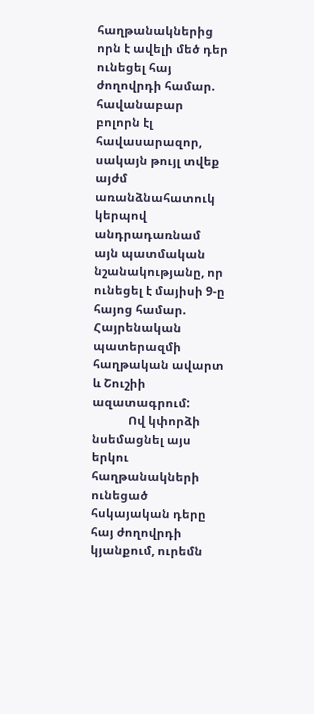հաղթանակներից որն է ավելի մեծ դեր ունեցել հայ ժողովրդի համար. հավանաբար բոլորն էլ հավասարազոր, սակայն թույլ տվեք այժմ առանձնահատուկ կերպով անդրադառնամ այն պատմական նշանակությանը, որ ունեցել է մայիսի 9-ը հայոց համար. Հայրենական պատերազմի հաղթական ավարտ և Շուշիի ազատագրում:
            Ով կփորձի նսեմացնել այս երկու հաղթանակների ունեցած հսկայական դերը հայ ժողովրդի կյանքում, ուրեմն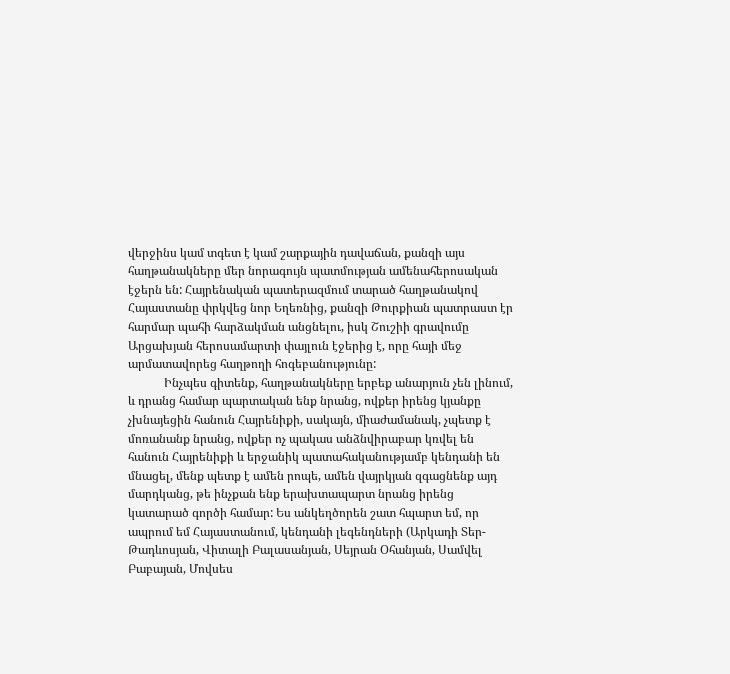վերջինս կամ տգետ է կամ շարքային դավաճան, քանզի այս հաղթանակները մեր նորագույն պատմության ամենահերոսական էջերն են: Հայրենական պատերազմում տարած հաղթանակով Հայաստանը փրկվեց նոր Եղեռնից, քանզի Թուրքիան պատրաստ էր հարմար պահի հարձակման անցնելու, իսկ Շուշիի գրավումը Արցախյան հերոսամարտի փայլուն էջերից է, որը հայի մեջ արմատավորեց հաղթողի հոգեբանությունը:
            Ինչպես գիտենք, հաղթանակները երբեք անարյուն չեն լինում, և դրանց համար պարտական ենք նրանց, ովքեր իրենց կյանքը չխնայեցին հանուն Հայրենիքի, սակայն, միաժամանակ, չպետք է մոռանանք նրանց, ովքեր ոչ պակաս անձնվիրաբար կռվել են հանուն Հայրենիքի և երջանիկ պատահականությամբ կենդանի են մնացել, մենք պետք է ամեն րոպե, ամեն վայրկյան զգացնենք այդ մարդկանց, թե ինչքան ենք երախտապարտ նրանց իրենց կատարած գործի համար: Ես անկեղծորեն շատ հպարտ եմ, որ ապրում եմ Հայաստանում, կենդանի լեգենդների (Արկադի Տեր-Թադևոսյան, Վիտալի Բալասանյան, Սեյրան Օհանյան, Սամվել Բաբայան, Մովսես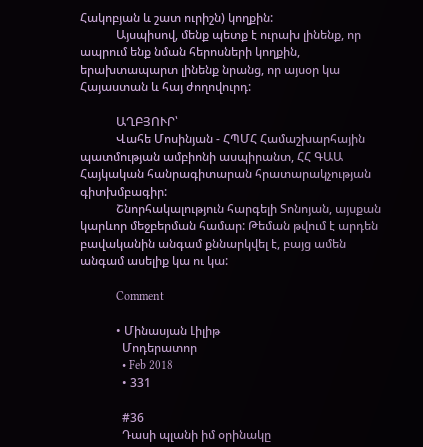Հակոբյան և շատ ուրիշն) կողքին:
            Այսպիսով, մենք պետք է ուրախ լինենք, որ ապրում ենք նման հերոսների կողքին, երախտապարտ լինենք նրանց, որ այսօր կա Հայաստան և հայ ժողովուրդ:

            ԱՂԲՅՈՒՐ՝
            Վահե Մոսինյան - ՀՊՄՀ Համաշխարհային պատմության ամբիոնի ասպիրանտ, ՀՀ ԳԱԱ Հայկական հանրագիտարան հրատարակչության գիտխմբագիր:
            Շնորհակալություն հարգելի Տոնոյան, այսքան կարևոր մեջբերման համար: Թեման թվում է արդեն բավականին անգամ քննարկվել է, բայց ամեն անգամ ասելիք կա ու կա:

            Comment

            • Մինասյան Լիլիթ
              Մոդերատոր
              • Feb 2018
              • 331

              #36
              Դասի պլանի իմ օրինակը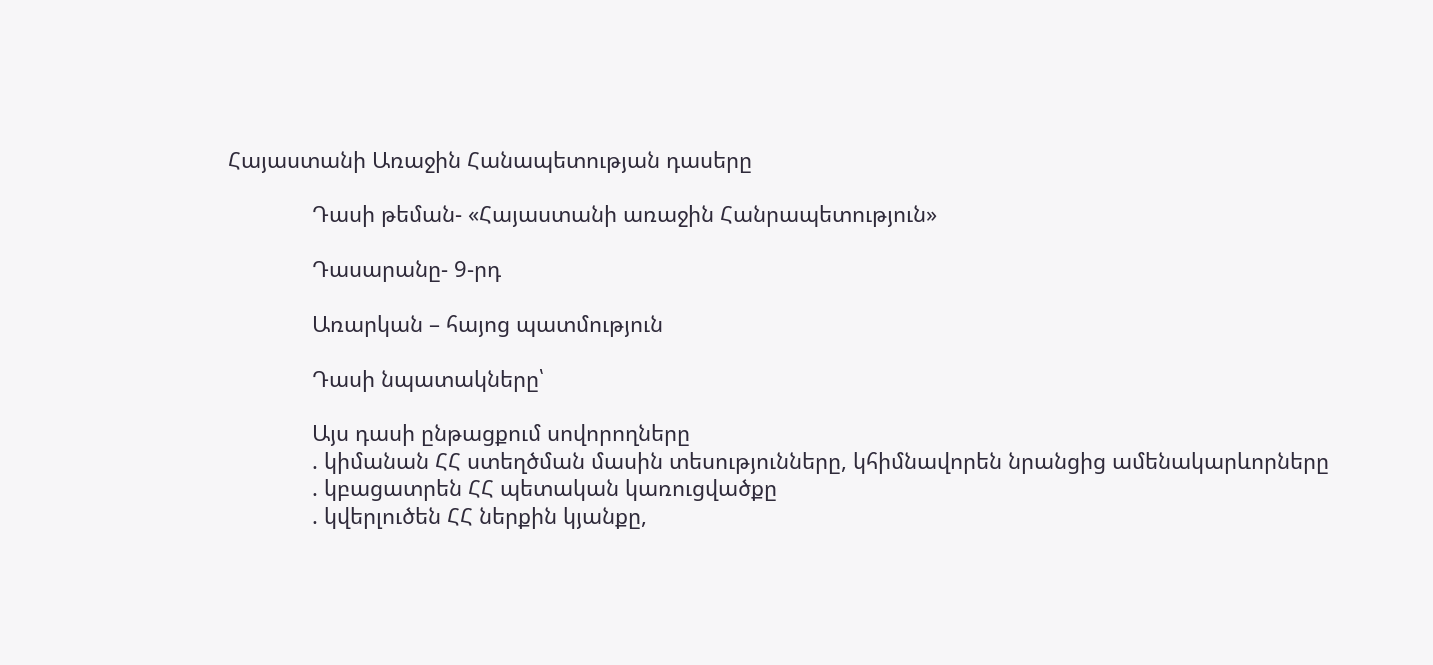Հայաստանի Առաջին Հանապետության դասերը

              Դասի թեման- «Հայաստանի առաջին Հանրապետություն»

              Դասարանը- 9-րդ

              Առարկան – հայոց պատմություն

              Դասի նպատակները՝

              Այս դասի ընթացքում սովորողները
              . կիմանան ՀՀ ստեղծման մասին տեսությունները, կհիմնավորեն նրանցից ամենակարևորները
              . կբացատրեն ՀՀ պետական կառուցվածքը
              . կվերլուծեն ՀՀ ներքին կյանքը,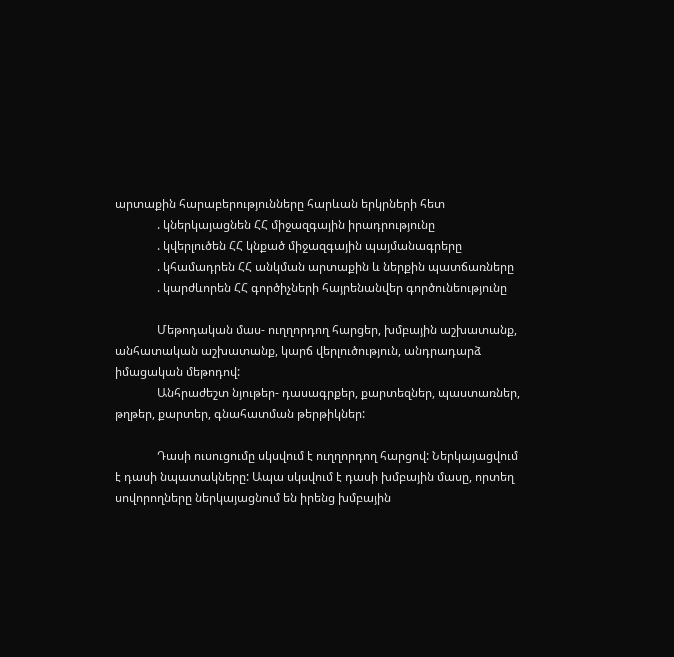արտաքին հարաբերությունները հարևան երկրների հետ
              . կներկայացնեն ՀՀ միջազգային իրադրությունը
              . կվերլուծեն ՀՀ կնքած միջազգային պայմանագրերը
              . կհամադրեն ՀՀ անկման արտաքին և ներքին պատճառները
              . կարժևորեն ՀՀ գործիչների հայրենանվեր գործունեությունը

              Մեթոդական մաս- ուղղորդող հարցեր, խմբային աշխատանք, անհատական աշխատանք, կարճ վերլուծություն, անդրադարձ իմացական մեթոդով:
              Անհրաժեշտ նյութեր- դասագրքեր, քարտեզներ, պաստառներ, թղթեր, քարտեր, գնահատման թերթիկներ:

              Դասի ուսուցումը սկսվում է ուղղորդող հարցով: Ներկայացվում է դասի նպատակները: Ապա սկսվում է դասի խմբային մասը, որտեղ սովորողները ներկայացնում են իրենց խմբային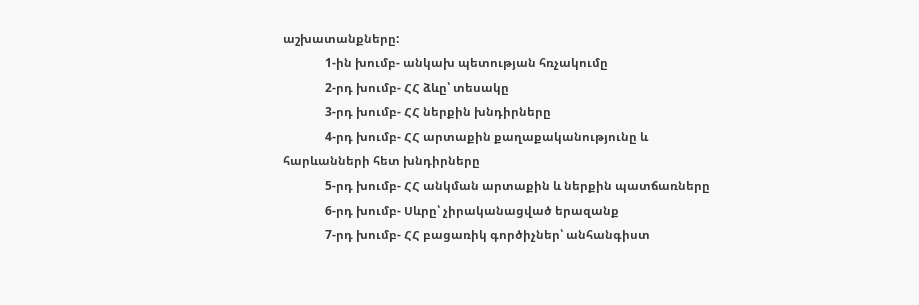աշխատանքները:
              1-ին խումբ- անկախ պետության հռչակումը
              2-րդ խումբ- ՀՀ ձևը՝ տեսակը
              3-րդ խումբ- ՀՀ ներքին խնդիրները
              4-րդ խումբ- ՀՀ արտաքին քաղաքականությունը և հարևանների հետ խնդիրները
              5-րդ խումբ- ՀՀ անկման արտաքին և ներքին պատճառները
              6-րդ խումբ- Սևրը՝ չիրականացված երազանք
              7-րդ խումբ- ՀՀ բացառիկ գործիչներ՝ անհանգիստ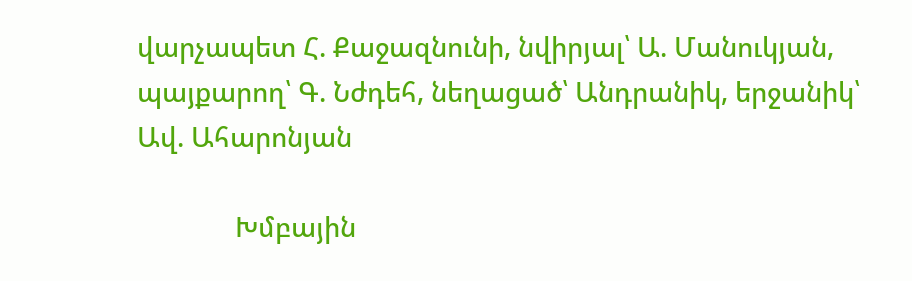վարչապետ Հ. Քաջազնունի, նվիրյալ՝ Ա. Մանուկյան, պայքարող՝ Գ. Նժդեհ, նեղացած՝ Անդրանիկ, երջանիկ՝ Ավ. Ահարոնյան

              Խմբային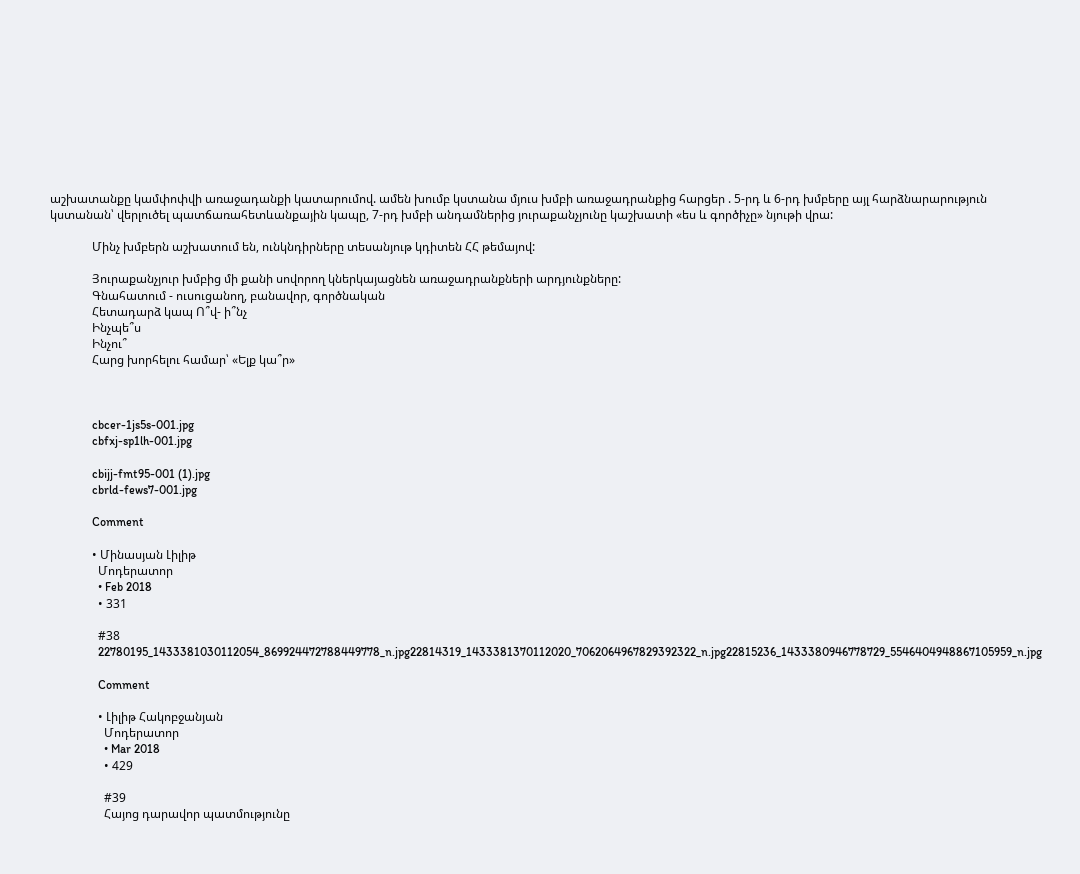աշխատանքը կամփոփվի առաջադանքի կատարումով. ամեն խումբ կստանա մյուս խմբի առաջադրանքից հարցեր . 5-րդ և 6-րդ խմբերը այլ հարձնարարություն կստանան՝ վերլուծել պատճառահետևանքային կապը, 7-րդ խմբի անդամներից յուրաքանչյունը կաշխատի «ես և գործիչը» նյութի վրա:

              Մինչ խմբերն աշխատում են, ունկնդիրները տեսանյութ կդիտեն ՀՀ թեմայով:

              Յուրաքանչյուր խմբից մի քանի սովորող կներկայացնեն առաջադրանքների արդյունքները:
              Գնահատում - ուսուցանող, բանավոր, գործնական
              Հետադարձ կապ Ո՞վ- ի՞նչ
              Ինչպե՞ս
              Ինչու՞
              Հարց խորհելու համար՝ «Ելք կա՞ր»



              cbcer-1js5s-001.jpg
              cbfxj-sp1lh-001.jpg

              cbijj-fmt95-001 (1).jpg
              cbrld-fews7-001.jpg

              Comment

              • Մինասյան Լիլիթ
                Մոդերատոր
                • Feb 2018
                • 331

                #38
                22780195_1433381030112054_869924472788449778_n.jpg22814319_1433381370112020_7062064967829392322_n.jpg22815236_1433380946778729_5546404948867105959_n.jpg

                Comment

                • Լիլիթ Հակոբջանյան
                  Մոդերատոր
                  • Mar 2018
                  • 429

                  #39
                  Հայոց դարավոր պատմությունը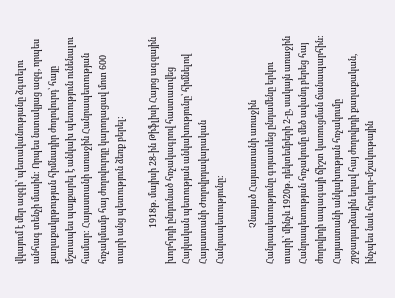վկայում է մեր ազգի՝ պետականությանը ձգտելու անհագ տենչի մասին: Որպես նստակյաց ազգ, որպես քաղաքակրթության հիմնադիր ժողովուրդ՝ հայը մշտապես պայքարել է անկախ պետություն ունենալու համար: Հայաստանի առաջին Հանրապետության հռչակմամբ հայ ժողովուրդը կարողացավ մոտ 600 տարի անց պետություն ձեռք բերել:

                  1918թ. մայիսի 28-ին Թիֆլիսի Հայոց ագզային խորհրդի ընդունած հռչակագրով հաստատվեց Հայկական պետության անկախությունը՝ հիմնելով Հայաստանի Ժողովրդավարական Հանրապետությունը:

                  Չնայած Հայաստանի առաջին Հանրապետությունը գոյատևեց ընդամենը երկու տարի՝ մինչև 1920թ. դեկտեմբերի 2-ը, սակայն առաջին Հանրապետության հռչակումը մեծ ավանդ բերեց հայ ժողովրդի ապագայի ճիշտ կառուցման ճանապարհին: Հայաստանի անկախության հռչակումը շրջադարձային եղավ հայ ժողովրդի քաղաքական, ինչպես նաև հոգևոր-մշակութային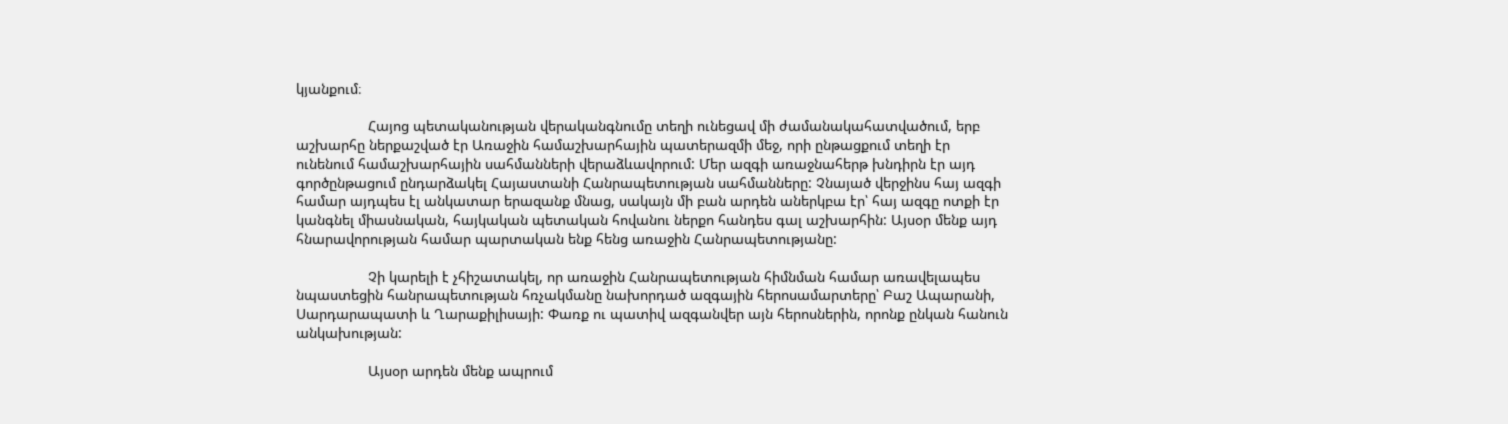կյանքում։

                  Հայոց պետականության վերականգնումը տեղի ունեցավ մի ժամանակահատվածում, երբ աշխարհը ներքաշված էր Առաջին համաշխարհային պատերազմի մեջ, որի ընթացքում տեղի էր ունենում համաշխարհային սահմանների վերաձևավորում: Մեր ազգի առաջնահերթ խնդիրն էր այդ գործընթացում ընդարձակել Հայաստանի Հանրապետության սահմանները: Չնայած վերջինս հայ ազգի համար այդպես էլ անկատար երազանք մնաց, սակայն մի բան արդեն աներկբա էր՝ հայ ազգը ոտքի էր կանգնել միասնական, հայկական պետական հովանու ներքո հանդես գալ աշխարհին: Այսօր մենք այդ հնարավորության համար պարտական ենք հենց առաջին Հանրապետությանը:

                  Չի կարելի է չհիշատակել, որ առաջին Հանրապետության հիմնման համար առավելապես նպաստեցին հանրապետության հռչակմանը նախորդած ազգային հերոսամարտերը՝ Բաշ Ապարանի, Սարդարապատի և Ղարաքիլիսայի: Փառք ու պատիվ ազգանվեր այն հերոսներին, որոնք ընկան հանուն անկախության:

                  Այսօր արդեն մենք ապրում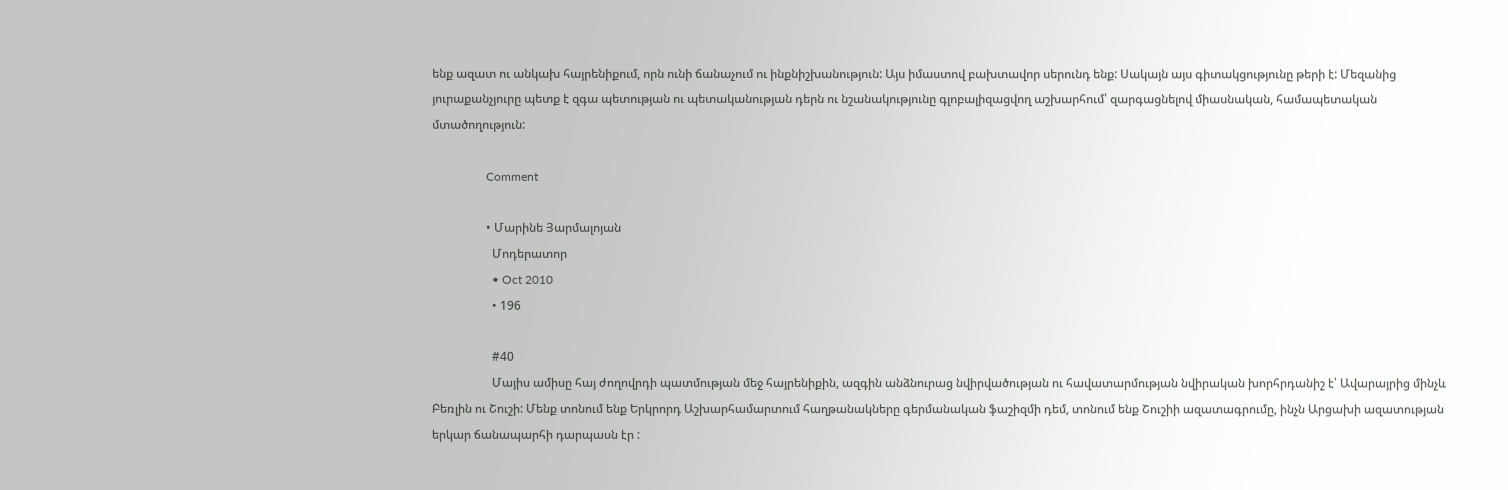ենք ազատ ու անկախ հայրենիքում, որն ունի ճանաչում ու ինքնիշխանություն: Այս իմաստով բախտավոր սերունդ ենք: Սակայն այս գիտակցությունը թերի է: Մեզանից յուրաքանչյուրը պետք է զգա պետության ու պետականության դերն ու նշանակությունը գլոբալիզացվող աշխարհում՝ զարգացնելով միասնական, համապետական մտածողություն:

                  Comment

                  • Մարինե Յարմալոյան
                    Մոդերատոր
                    • Oct 2010
                    • 196

                    #40
                    Մայիս ամիսը հայ ժողովրդի պատմության մեջ հայրենիքին, ազգին անձնուրաց նվիրվածության ու հավատարմության նվիրական խորհրդանիշ է՝ Ավարայրից մինչև Բեռլին ու Շուշի: Մենք տոնում ենք Երկրորդ Աշխարհամարտում հաղթանակները գերմանական ֆաշիզմի դեմ, տոնում ենք Շուշիի ազատագրումը, ինչն Արցախի ազատության երկար ճանապարհի դարպասն էր :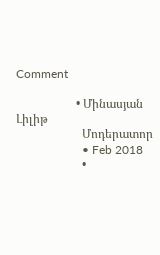Comment

                    • Մինասյան Լիլիթ
                      Մոդերատոր
                      • Feb 2018
                      •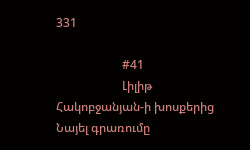331

                      #41
                      Լիլիթ Հակոբջանյան-ի խոսքերից Նայել գրառումը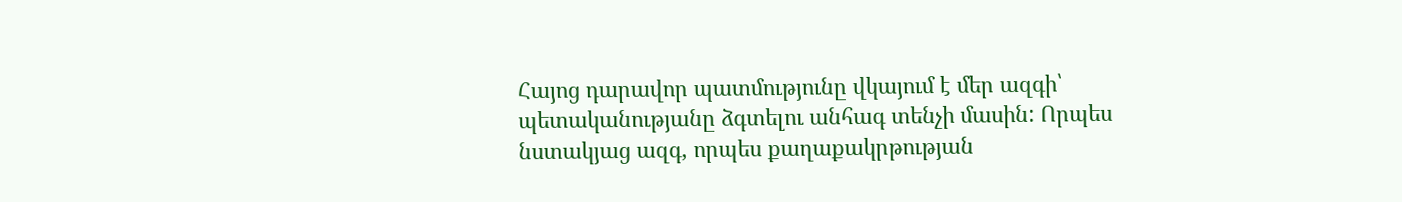Հայոց դարավոր պատմությունը վկայում է մեր ազգի՝ պետականությանը ձգտելու անհագ տենչի մասին: Որպես նստակյաց ազգ, որպես քաղաքակրթության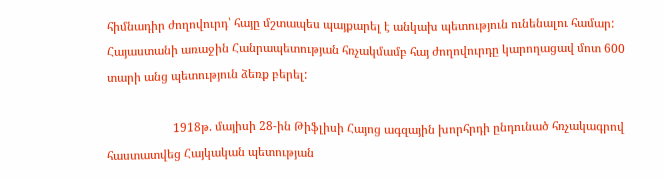հիմնադիր ժողովուրդ՝ հայը մշտապես պայքարել է անկախ պետություն ունենալու համար: Հայաստանի առաջին Հանրապետության հռչակմամբ հայ ժողովուրդը կարողացավ մոտ 600 տարի անց պետություն ձեռք բերել:

                      1918թ. մայիսի 28-ին Թիֆլիսի Հայոց ագզային խորհրդի ընդունած հռչակագրով հաստատվեց Հայկական պետության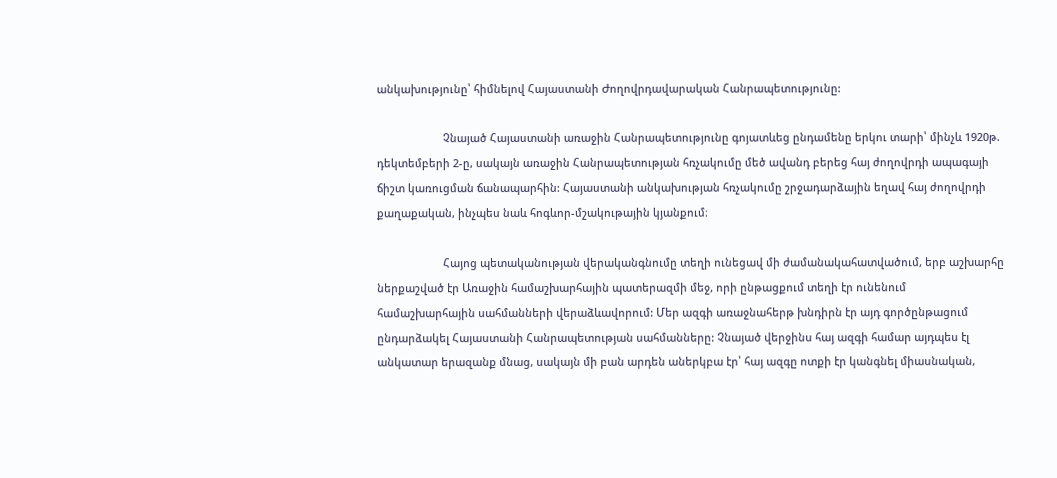անկախությունը՝ հիմնելով Հայաստանի Ժողովրդավարական Հանրապետությունը:

                      Չնայած Հայաստանի առաջին Հանրապետությունը գոյատևեց ընդամենը երկու տարի՝ մինչև 1920թ. դեկտեմբերի 2-ը, սակայն առաջին Հանրապետության հռչակումը մեծ ավանդ բերեց հայ ժողովրդի ապագայի ճիշտ կառուցման ճանապարհին: Հայաստանի անկախության հռչակումը շրջադարձային եղավ հայ ժողովրդի քաղաքական, ինչպես նաև հոգևոր-մշակութային կյանքում։

                      Հայոց պետականության վերականգնումը տեղի ունեցավ մի ժամանակահատվածում, երբ աշխարհը ներքաշված էր Առաջին համաշխարհային պատերազմի մեջ, որի ընթացքում տեղի էր ունենում համաշխարհային սահմանների վերաձևավորում: Մեր ազգի առաջնահերթ խնդիրն էր այդ գործընթացում ընդարձակել Հայաստանի Հանրապետության սահմանները: Չնայած վերջինս հայ ազգի համար այդպես էլ անկատար երազանք մնաց, սակայն մի բան արդեն աներկբա էր՝ հայ ազգը ոտքի էր կանգնել միասնական,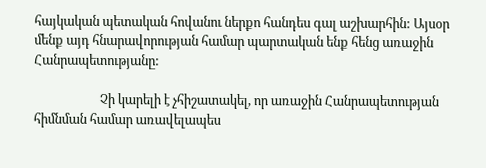հայկական պետական հովանու ներքո հանդես գալ աշխարհին: Այսօր մենք այդ հնարավորության համար պարտական ենք հենց առաջին Հանրապետությանը:

                      Չի կարելի է չհիշատակել, որ առաջին Հանրապետության հիմնման համար առավելապես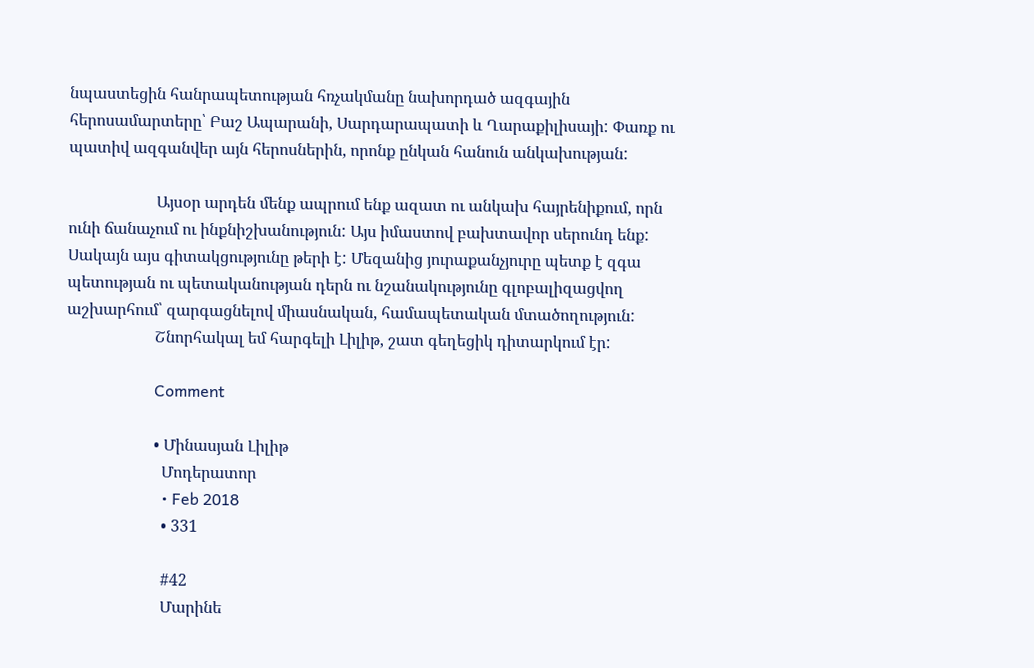նպաստեցին հանրապետության հռչակմանը նախորդած ազգային հերոսամարտերը՝ Բաշ Ապարանի, Սարդարապատի և Ղարաքիլիսայի: Փառք ու պատիվ ազգանվեր այն հերոսներին, որոնք ընկան հանուն անկախության:

                      Այսօր արդեն մենք ապրում ենք ազատ ու անկախ հայրենիքում, որն ունի ճանաչում ու ինքնիշխանություն: Այս իմաստով բախտավոր սերունդ ենք: Սակայն այս գիտակցությունը թերի է: Մեզանից յուրաքանչյուրը պետք է զգա պետության ու պետականության դերն ու նշանակությունը գլոբալիզացվող աշխարհում՝ զարգացնելով միասնական, համապետական մտածողություն:
                      Շնորհակալ եմ հարգելի Լիլիթ, շատ գեղեցիկ դիտարկում էր:

                      Comment

                      • Մինասյան Լիլիթ
                        Մոդերատոր
                        • Feb 2018
                        • 331

                        #42
                        Մարինե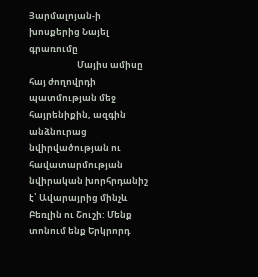Յարմալոյան-ի խոսքերից Նայել գրառումը
                        Մայիս ամիսը հայ ժողովրդի պատմության մեջ հայրենիքին, ազգին անձնուրաց նվիրվածության ու հավատարմության նվիրական խորհրդանիշ է՝ Ավարայրից մինչև Բեռլին ու Շուշի: Մենք տոնում ենք Երկրորդ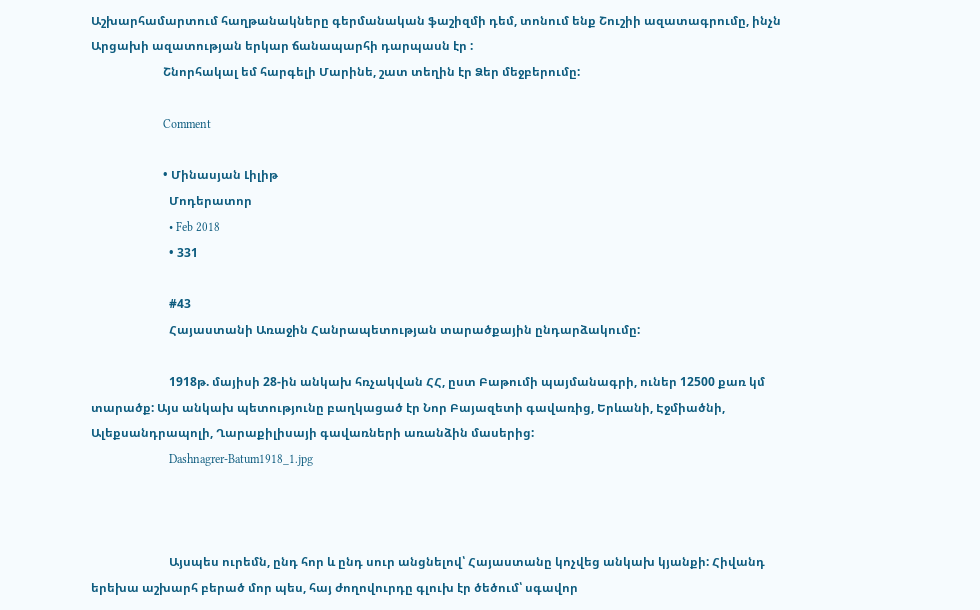Աշխարհամարտում հաղթանակները գերմանական ֆաշիզմի դեմ, տոնում ենք Շուշիի ազատագրումը, ինչն Արցախի ազատության երկար ճանապարհի դարպասն էր :
                        Շնորհակալ եմ հարգելի Մարինե, շատ տեղին էր Ձեր մեջբերումը:

                        Comment

                        • Մինասյան Լիլիթ
                          Մոդերատոր
                          • Feb 2018
                          • 331

                          #43
                          Հայաստանի Առաջին Հանրապետության տարածքային ընդարձակումը:

                          1918թ. մայիսի 28-ին անկախ հռչակվան ՀՀ, ըստ Բաթումի պայմանագրի, ուներ 12500 քառ կմ տարածք: Այս անկախ պետությունը բաղկացած էր Նոր Բայազետի գավառից, Երևանի, Էջմիածնի, Ալեքսանդրապոլի, Ղարաքիլիսայի գավառների առանձին մասերից:
                          Dashnagrer-Batum1918_1.jpg



                          Այսպես ուրեմն, ընդ հոր և ընդ սուր անցնելով՝ Հայաստանը կոչվեց անկախ կյանքի: Հիվանդ երեխա աշխարհ բերած մոր պես, հայ ժողովուրդը գլուխ էր ծեծում՝ սգավոր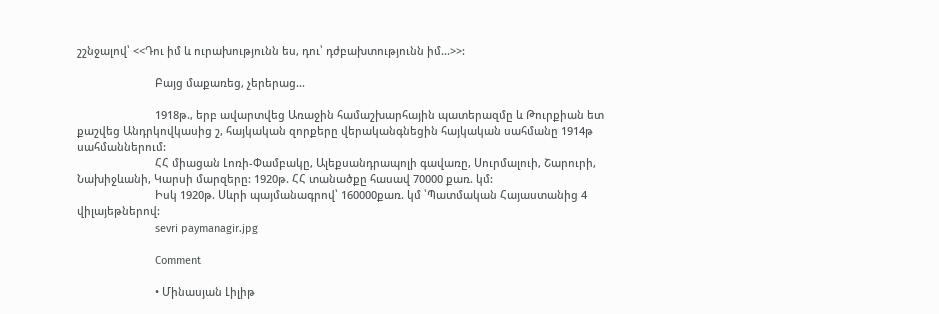շշնջալով՝ <<Դու իմ և ուրախությունն ես, դու՝ դժբախտությունն իմ...>>:

                          Բայց մաքառեց, չերերաց...

                          1918թ., երբ ավարտվեց Առաջին համաշխարհային պատերազմը և Թուրքիան ետ քաշվեց Անդրկովկասից շ, հայկական զորքերը վերականգնեցին հայկական սահմանը 1914թ սահմաններում:
                          ՀՀ միացան Լոռի-Փամբակը, Ալեքսանդրապոլի գավառը, Սուրմալուի, Շարուրի, Նախիջևանի, Կարսի մարզերը: 1920թ. ՀՀ տանածքը հասավ 70000 քառ. կմ:
                          Իսկ 1920թ. Սևրի պայմանագրով՝ 160000քառ. կմ ՝Պատմական Հայաստանից 4 վիլայեթներով:
                          sevri paymanagir.jpg

                          Comment

                          • Մինասյան Լիլիթ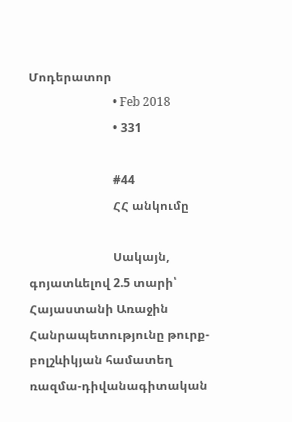Մոդերատոր
                            • Feb 2018
                            • 331

                            #44
                            ՀՀ անկումը

                            Սակայն, գոյատևելով 2.5 տարի՝ Հայաստանի Առաջին Հանրապետությունը թուրք-բոլշևիկյան համատեղ ռազմա-դիվանագիտական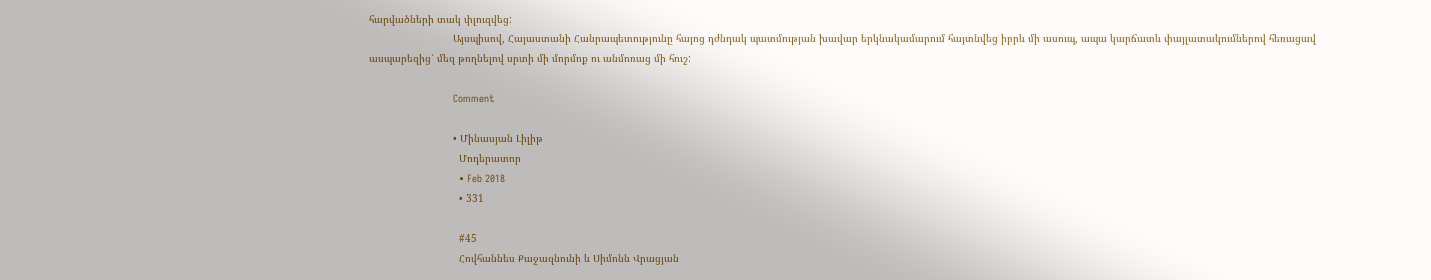հարվածների տակ փլուզվեց:
                            Այսպիսով, Հայաստանի Հանրապետությունը հայոց դժնդակ պատմության խավար երկնակամարում հայտնվեց իբրև մի ասուպ, ապա կարճատև փայլատակումներով հեռացավ ասպարեզից՝ մեզ թողնելով սրտի մի մորմոք ու անմոռաց մի հուշ:

                            Comment

                            • Մինասյան Լիլիթ
                              Մոդերատոր
                              • Feb 2018
                              • 331

                              #45
                              Հովհաննես Քաջազնունի և Սիմոնն Վրացյան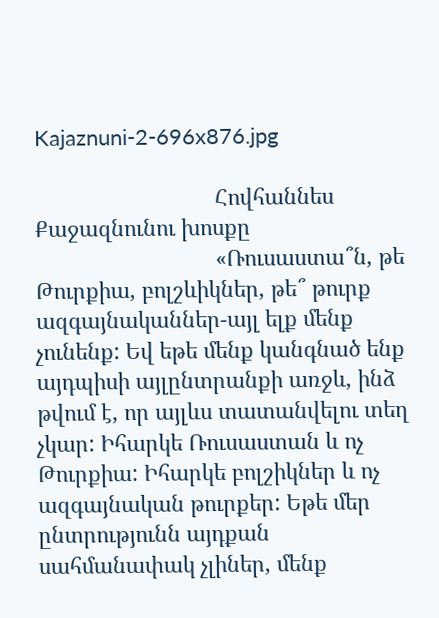Kajaznuni-2-696x876.jpg

                              Հովհաննես Քաջազնունու խոսքը
                              «Ռուսաստա՞ն, թե Թուրքիա, բոլշևիկներ, թե՞ թուրք ազգայնականներ-այլ ելք մենք չունենք: Եվ եթե մենք կանգնած ենք այդպիսի այլընտրանքի առջև, ինձ թվում է, որ այլևս տատանվելու տեղ չկար: Իհարկե Ռուսաստան և ոչ Թուրքիա: Իհարկե բոլշիկներ և ոչ ազգայնական թուրքեր: Եթե մեր ընտրությունն այդքան սահմանափակ չլիներ, մենք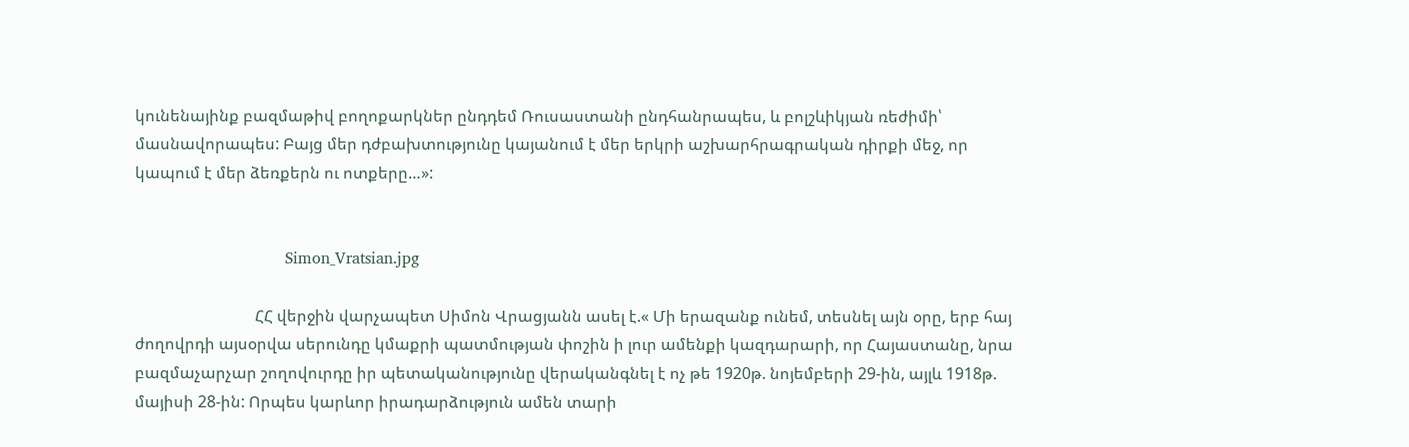կունենայինք բազմաթիվ բողոքարկներ ընդդեմ Ռուսաստանի ընդհանրապես, և բոլշևիկյան ռեժիմի՝ մասնավորապես: Բայց մեր դժբախտությունը կայանում է մեր երկրի աշխարհրագրական դիրքի մեջ, որ կապում է մեր ձեռքերն ու ոտքերը…»:


                              Simon_Vratsian.jpg

                              ՀՀ վերջին վարչապետ Սիմոն Վրացյանն ասել է.« Մի երազանք ունեմ, տեսնել այն օրը, երբ հայ ժողովրդի այսօրվա սերունդը կմաքրի պատմության փոշին ի լուր ամենքի կազդարարի, որ Հայաստանը, նրա բազմաչարչար շողովուրդը իր պետականությունը վերականգնել է ոչ թե 1920թ. նոյեմբերի 29-ին, այլև 1918թ. մայիսի 28-ին: Որպես կարևոր իրադարձություն ամեն տարի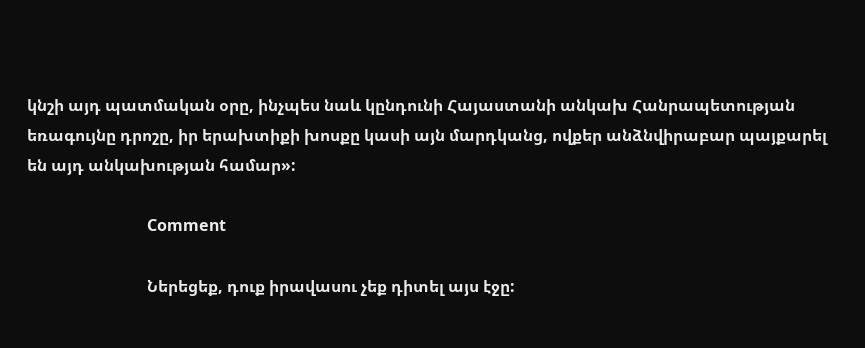կնշի այդ պատմական օրը, ինչպես նաև կընդունի Հայաստանի անկախ Հանրապետության եռագույնը դրոշը, իր երախտիքի խոսքը կասի այն մարդկանց, ովքեր անձնվիրաբար պայքարել են այդ անկախության համար»:

                              Comment

                              Ներեցեք, դուք իրավասու չեք դիտել այս էջը: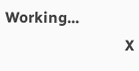Working...
                              X